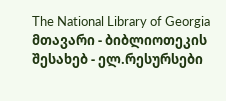The National Library of Georgia მთავარი - ბიბლიოთეკის შესახებ - ელ.რესურსები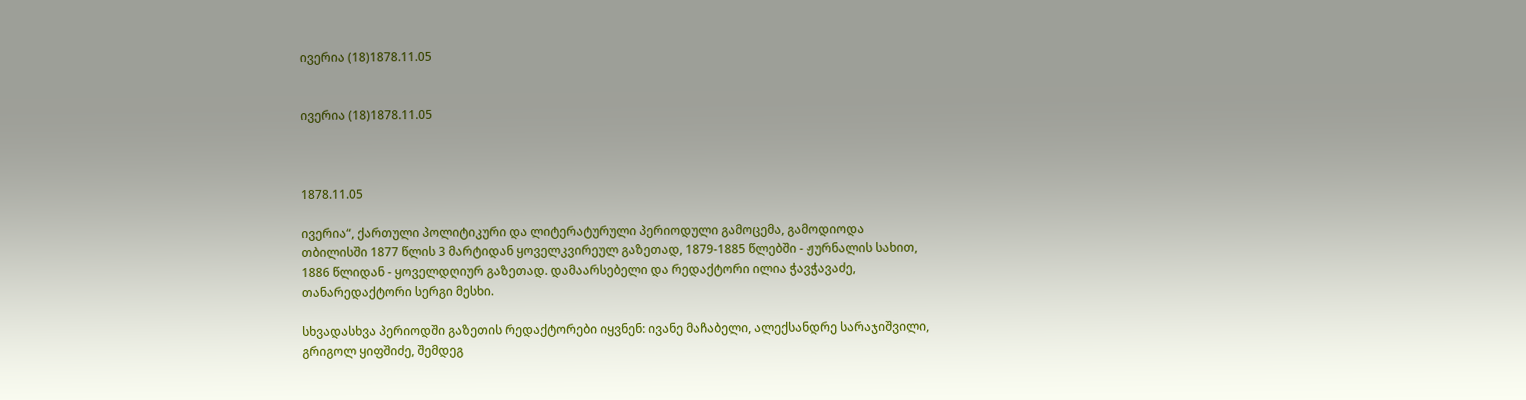ივერია (18)1878.11.05


ივერია (18)1878.11.05



1878.11.05

ივერია“, ქართული პოლიტიკური და ლიტერატურული პერიოდული გამოცემა, გამოდიოდა თბილისში 1877 წლის 3 მარტიდან ყოველკვირეულ გაზეთად, 1879-1885 წლებში - ჟურნალის სახით, 1886 წლიდან - ყოველდღიურ გაზეთად. დამაარსებელი და რედაქტორი ილია ჭავჭავაძე, თანარედაქტორი სერგი მესხი.

სხვადასხვა პერიოდში გაზეთის რედაქტორები იყვნენ: ივანე მაჩაბელი, ალექსანდრე სარაჯიშვილი, გრიგოლ ყიფშიძე, შემდეგ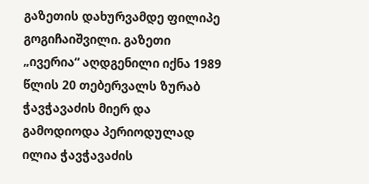გაზეთის დახურვამდე ფილიპე გოგიჩაიშვილი. გაზეთი „ივერია“ აღდგენილი იქნა 1989 წლის 20 თებერვალს ზურაბ ჭავჭავაძის მიერ და გამოდიოდა პერიოდულად ილია ჭავჭავაძის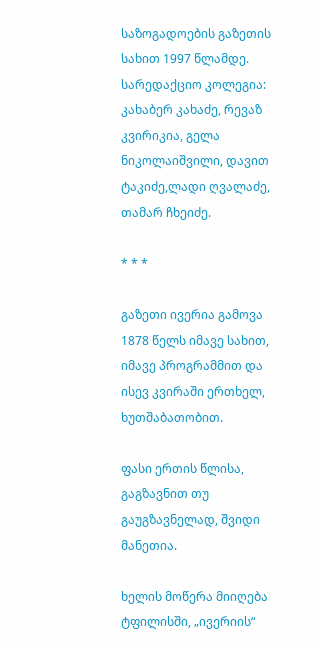საზოგადოების გაზეთის სახით 1997 წლამდე. სარედაქციო კოლეგია: კახაბერ კახაძე, რევაზ კვირიკია, გელა ნიკოლაიშვილი, დავით ტაკიძე,ლადი ღვალაძე, თამარ ჩხეიძე.

* * *

გაზეთი ივერია გამოვა 1878 წელს იმავე სახით, იმავე პროგრამმით და ისევ კვირაში ერთხელ, ხუთშაბათობით.

ფასი ერთის წლისა, გაგზავნით თუ გაუგზავნელად, შვიდი მანეთია.

ხელის მოწერა მიიღება ტფილისში, „ივერიის“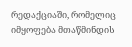რედაქციაში, რომელიც იმყოფება მთაწმინდის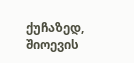ქუჩაზედ, შიოევის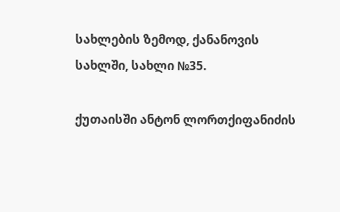სახლების ზემოდ, ქანანოვის სახლში, სახლი №35.

ქუთაისში ანტონ ლორთქიფანიძის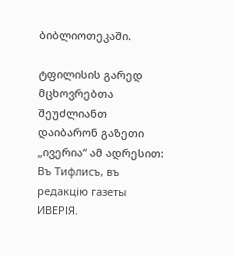ბიბლიოთეკაში.

ტფილისის გარედ მცხოვრებთა შეუძლიანთ დაიბარონ გაზეთი „ივერია“ ამ ადრესით: Въ Тифлисъ, въ редакцiю газеты ИВЕРІЯ.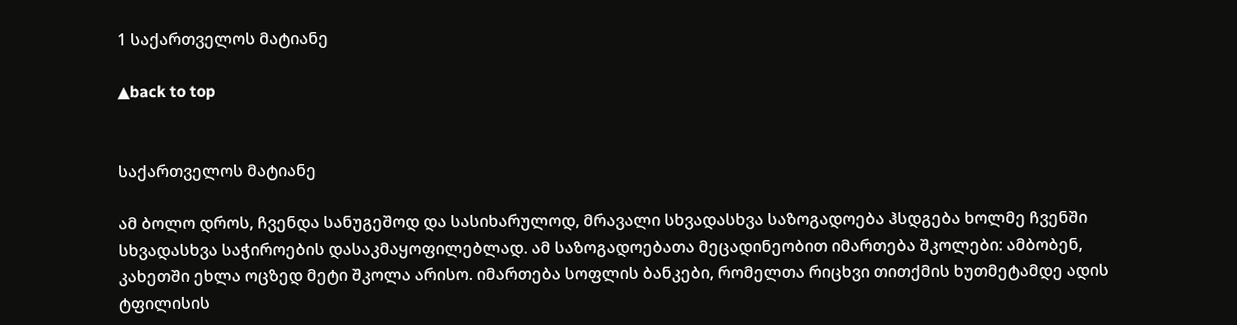1 საქართველოს მატიანე

▲back to top


საქართველოს მატიანე

ამ ბოლო დროს, ჩვენდა სანუგეშოდ და სასიხარულოდ, მრავალი სხვადასხვა საზოგადოება ჰსდგება ხოლმე ჩვენში სხვადასხვა საჭიროების დასაკმაყოფილებლად. ამ საზოგადოებათა მეცადინეობით იმართება შკოლები: ამბობენ, კახეთში ეხლა ოცზედ მეტი შკოლა არისო. იმართება სოფლის ბანკები, რომელთა რიცხვი თითქმის ხუთმეტამდე ადის ტფილისის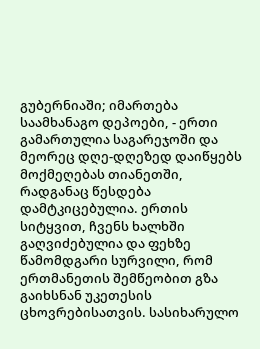გუბერნიაში; იმართება საამხანაგო დეპოები, - ერთი გამართულია საგარეჯოში და მეორეც დღე-დღეზედ დაიწყებს მოქმეღებას თიანეთში, რადგანაც წესდება დამტკიცებულია. ერთის სიტყვით, ჩვენს ხალხში გაღვიძებულია და ფეხზე წამომდგარი სურვილი, რომ ერთმანეთის შემწეობით გზა გაიხსნან უკეთესის ცხოვრებისათვის. სასიხარულო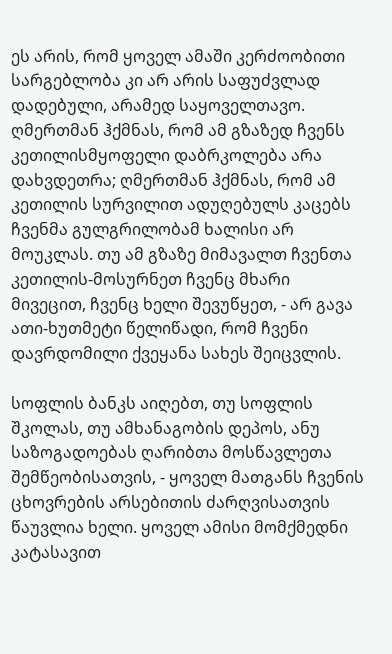ეს არის, რომ ყოველ ამაში კერძოობითი სარგებლობა კი არ არის საფუძვლად დადებული, არამედ საყოველთავო. ღმერთმან ჰქმნას, რომ ამ გზაზედ ჩვენს კეთილისმყოფელი დაბრკოლება არა დახვდეთრა; ღმერთმან ჰქმნას, რომ ამ კეთილის სურვილით ადუღებულს კაცებს ჩვენმა გულგრილობამ ხალისი არ მოუკლას. თუ ამ გზაზე მიმავალთ ჩვენთა კეთილის-მოსურნეთ ჩვენც მხარი მივეცით, ჩვენც ხელი შევუწყეთ, - არ გავა ათი-ხუთმეტი წელიწადი, რომ ჩვენი დავრდომილი ქვეყანა სახეს შეიცვლის.

სოფლის ბანკს აიღებთ, თუ სოფლის შკოლას, თუ ამხანაგობის დეპოს, ანუ საზოგადოებას ღარიბთა მოსწავლეთა შემწეობისათვის, - ყოველ მათგანს ჩვენის ცხოვრების არსებითის ძარღვისათვის წაუვლია ხელი. ყოველ ამისი მომქმედნი კატასავით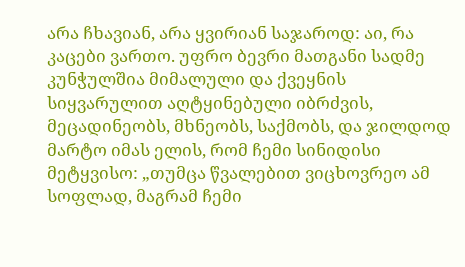არა ჩხავიან, არა ყვირიან საჯაროდ: აი, რა კაცები ვართო. უფრო ბევრი მათგანი სადმე კუნჭულშია მიმალული და ქვეყნის სიყვარულით აღტყინებული იბრძვის, მეცადინეობს, მხნეობს, საქმობს, და ჯილდოდ მარტო იმას ელის, რომ ჩემი სინიდისი მეტყვისო: „თუმცა წვალებით ვიცხოვრეო ამ სოფლად, მაგრამ ჩემი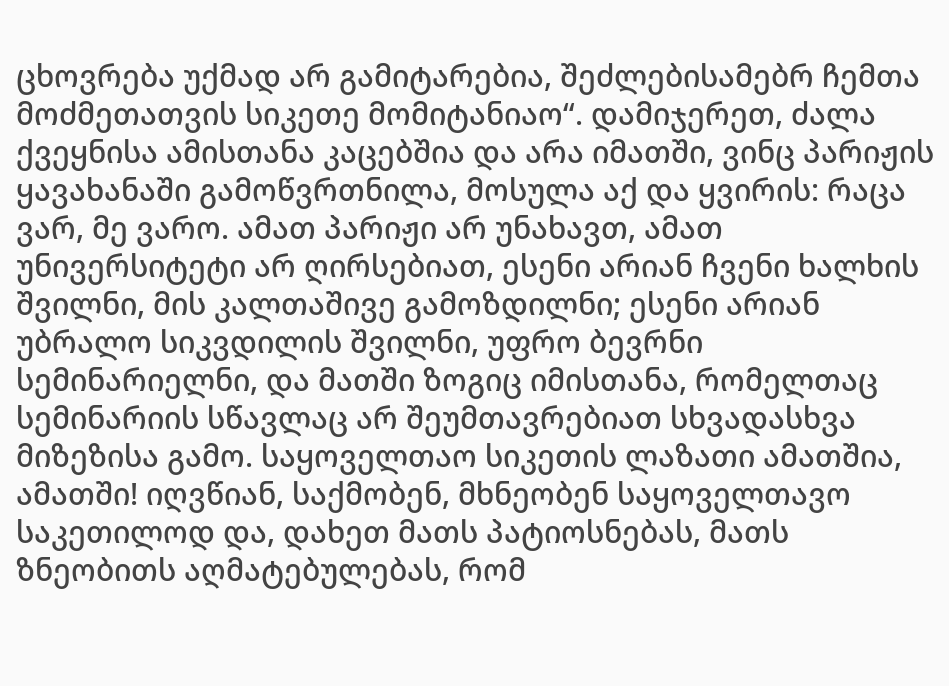ცხოვრება უქმად არ გამიტარებია, შეძლებისამებრ ჩემთა მოძმეთათვის სიკეთე მომიტანიაო“. დამიჯერეთ, ძალა ქვეყნისა ამისთანა კაცებშია და არა იმათში, ვინც პარიჟის ყავახანაში გამოწვრთნილა, მოსულა აქ და ყვირის: რაცა ვარ, მე ვარო. ამათ პარიჟი არ უნახავთ, ამათ უნივერსიტეტი არ ღირსებიათ, ესენი არიან ჩვენი ხალხის შვილნი, მის კალთაშივე გამოზდილნი; ესენი არიან უბრალო სიკვდილის შვილნი, უფრო ბევრნი სემინარიელნი, და მათში ზოგიც იმისთანა, რომელთაც სემინარიის სწავლაც არ შეუმთავრებიათ სხვადასხვა მიზეზისა გამო. საყოველთაო სიკეთის ლაზათი ამათშია, ამათში! იღვწიან, საქმობენ, მხნეობენ საყოველთავო საკეთილოდ და, დახეთ მათს პატიოსნებას, მათს ზნეობითს აღმატებულებას, რომ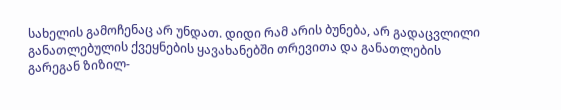სახელის გამოჩენაც არ უნდათ. დიდი რამ არის ბუნება, არ გადაცვლილი განათლებულის ქვეყნების ყავახანებში თრევითა და განათლების გარეგან ზიზილ-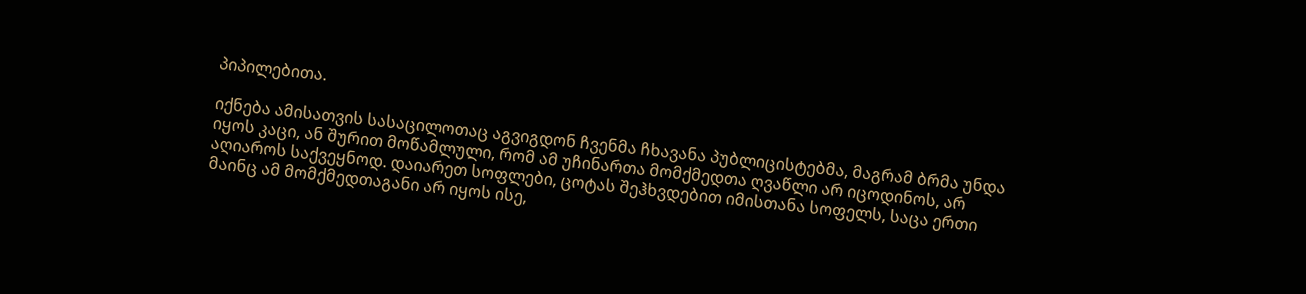პიპილებითა.

იქნება ამისათვის სასაცილოთაც აგვიგდონ ჩვენმა ჩხავანა პუბლიცისტებმა, მაგრამ ბრმა უნდა იყოს კაცი, ან შურით მოწამლული, რომ ამ უჩინართა მომქმედთა ღვაწლი არ იცოდინოს, არ აღიაროს საქვეყნოდ. დაიარეთ სოფლები, ცოტას შეჰხვდებით იმისთანა სოფელს, საცა ერთი მაინც ამ მომქმედთაგანი არ იყოს ისე,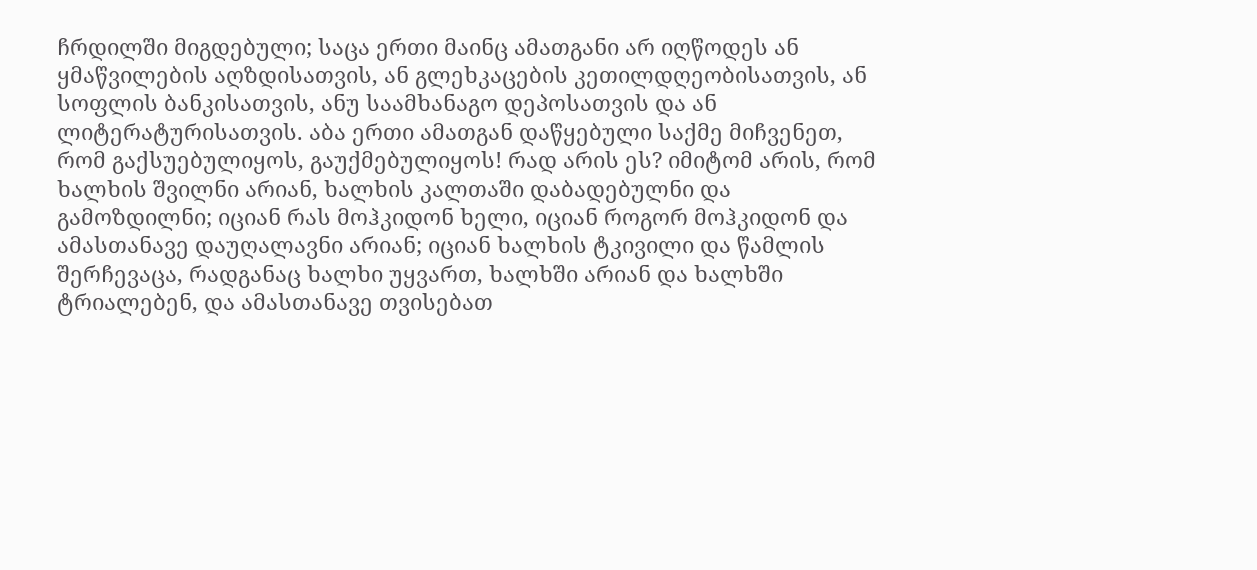ჩრდილში მიგდებული; საცა ერთი მაინც ამათგანი არ იღწოდეს ან ყმაწვილების აღზდისათვის, ან გლეხკაცების კეთილდღეობისათვის, ან სოფლის ბანკისათვის, ანუ საამხანაგო დეპოსათვის და ან ლიტერატურისათვის. აბა ერთი ამათგან დაწყებული საქმე მიჩვენეთ, რომ გაქსუებულიყოს, გაუქმებულიყოს! რად არის ეს? იმიტომ არის, რომ ხალხის შვილნი არიან, ხალხის კალთაში დაბადებულნი და გამოზდილნი; იციან რას მოჰკიდონ ხელი, იციან როგორ მოჰკიდონ და ამასთანავე დაუღალავნი არიან; იციან ხალხის ტკივილი და წამლის შერჩევაცა, რადგანაც ხალხი უყვართ, ხალხში არიან და ხალხში ტრიალებენ, და ამასთანავე თვისებათ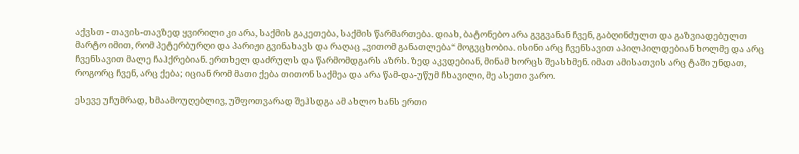აქვსთ - თავის-თავზედ ყვირილი კი არა, საქმის გაკეთება, საქმის წარმართება. დიახ, ბატონებო არა გვგვანან ჩვენ, გაბღინძულთ და გაზვიადებულთ მარტო იმით, რომ პეტერბურღი და პარიჟი გვინახავს და რაღაც „ვითომ განათლება“ მოგვცხობია. ისინი არც ჩვენსავით აპილპილდებიან ხოლმე და არც ჩვენსავით მალე ჩაჰქრებიან. ერთხელ დაძრულს და წარმომდგარს აზრს. ზედ აკვდებიან, მინამ ხორცს შეასხმენ. იმათ ამისათვის არც ტაში უნდათ, როგორც ჩვენ, არც ქება; იციან რომ მათი ქება თითონ საქმეა და არა წამ-და-უწუმ ჩხავილი, მე ასეთი ვარო.

ესევე უჩუმრად, ხმაამოუღებლივ, უშფოთვარად შეჰსდგა ამ ახლო ხანს ერთი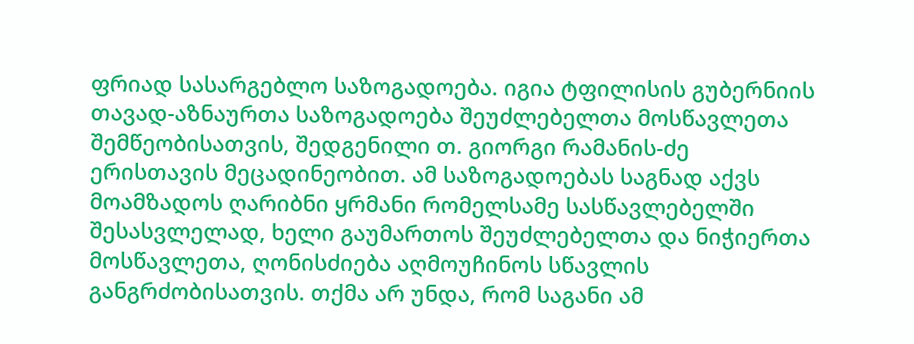ფრიად სასარგებლო საზოგადოება. იგია ტფილისის გუბერნიის თავად-აზნაურთა საზოგადოება შეუძლებელთა მოსწავლეთა შემწეობისათვის, შედგენილი თ. გიორგი რამანის-ძე ერისთავის მეცადინეობით. ამ საზოგადოებას საგნად აქვს მოამზადოს ღარიბნი ყრმანი რომელსამე სასწავლებელში შესასვლელად, ხელი გაუმართოს შეუძლებელთა და ნიჭიერთა მოსწავლეთა, ღონისძიება აღმოუჩინოს სწავლის განგრძობისათვის. თქმა არ უნდა, რომ საგანი ამ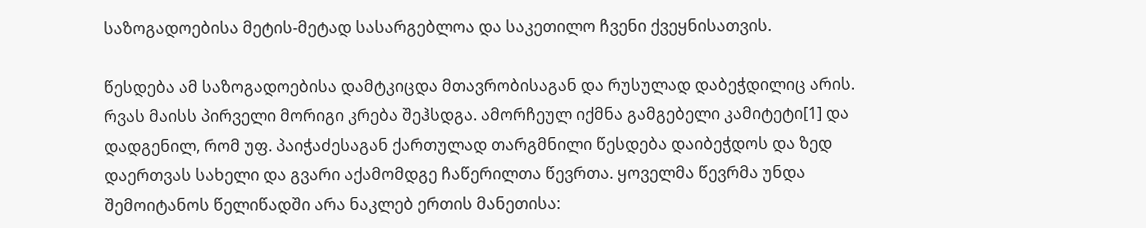საზოგადოებისა მეტის-მეტად სასარგებლოა და საკეთილო ჩვენი ქვეყნისათვის.

წესდება ამ საზოგადოებისა დამტკიცდა მთავრობისაგან და რუსულად დაბეჭდილიც არის. რვას მაისს პირველი მორიგი კრება შეჰსდგა. ამორჩეულ იქმნა გამგებელი კამიტეტი[1] და დადგენილ, რომ უფ. პაიჭაძესაგან ქართულად თარგმნილი წესდება დაიბეჭდოს და ზედ დაერთვას სახელი და გვარი აქამომდგე ჩაწერილთა წევრთა. ყოველმა წევრმა უნდა შემოიტანოს წელიწადში არა ნაკლებ ერთის მანეთისა: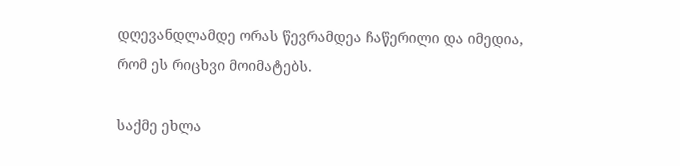დღევანდლამდე ორას წევრამდეა ჩაწერილი და იმედია, რომ ეს რიცხვი მოიმატებს.

საქმე ეხლა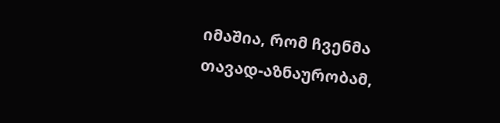იმაშია, რომ ჩვენმა თავად-აზნაურობამ,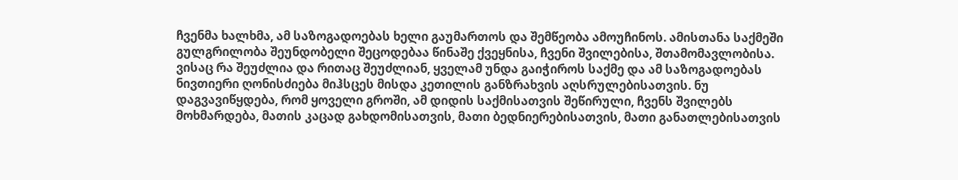ჩვენმა ხალხმა, ამ საზოგადოებას ხელი გაუმართოს და შემწეობა ამოუჩინოს. ამისთანა საქმეში გულგრილობა შეუნდობელი შეცოდებაა წინაშე ქვეყნისა, ჩვენი შვილებისა, შთამომავლობისა. ვისაც რა შეუძლია და რითაც შეუძლიან, ყველამ უნდა გაიჭიროს საქმე და ამ საზოგადოებას ნივთიერი ღონისძიება მიჰსცეს მისდა კეთილის განზრახვის აღსრულებისათვის. ნუ დაგვავიწყდება, რომ ყოველი გროში, ამ დიდის საქმისათვის შეწირული, ჩვენს შვილებს მოხმარდება, მათის კაცად გახდომისათვის, მათი ბედნიერებისათვის, მათი განათლებისათვის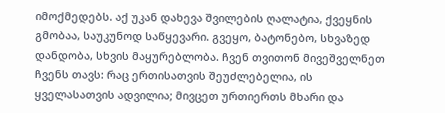იმოქმედებს. აქ უკან დახევა შვილების ღალატია, ქვეყნის გმობაა, საუკუნოდ საწყევარი. გვეყო, ბატონებო, სხვაზედ დანდობა, სხვის მაყურებლობა. ჩვენ თვითონ მივეშველნეთ ჩვენს თავს: რაც ერთისათვის შეუძლებელია, ის ყველასათვის ადვილია; მივცეთ ურთიერთს მხარი და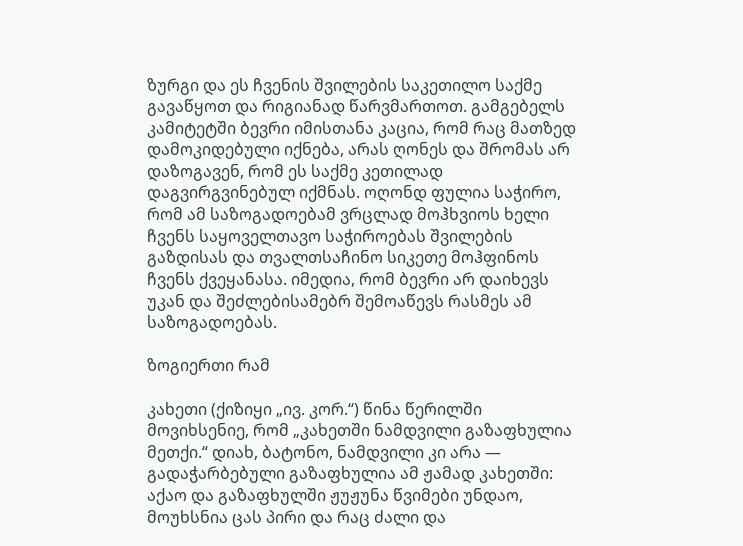ზურგი და ეს ჩვენის შვილების საკეთილო საქმე გავაწყოთ და რიგიანად წარვმართოთ. გამგებელს კამიტეტში ბევრი იმისთანა კაცია, რომ რაც მათზედ დამოკიდებული იქნება, არას ღონეს და შრომას არ დაზოგავენ, რომ ეს საქმე კეთილად დაგვირგვინებულ იქმნას. ოღონდ ფულია საჭირო, რომ ამ საზოგადოებამ ვრცლად მოჰხვიოს ხელი ჩვენს საყოველთავო საჭიროებას შვილების გაზდისას და თვალთსაჩინო სიკეთე მოჰფინოს ჩვენს ქვეყანასა. იმედია, რომ ბევრი არ დაიხევს უკან და შეძლებისამებრ შემოაწევს რასმეს ამ საზოგადოებას.

ზოგიერთი რამ

კახეთი (ქიზიყი „ივ. კორ.“) წინა წერილში მოვიხსენიე, რომ „კახეთში ნამდვილი გაზაფხულია მეთქი.“ დიახ, ბატონო, ნამდვილი კი არა — გადაჭარბებული გაზაფხულია ამ ჟამად კახეთში: აქაო და გაზაფხულში ჟუჟუნა წვიმები უნდაო, მოუხსნია ცას პირი და რაც ძალი და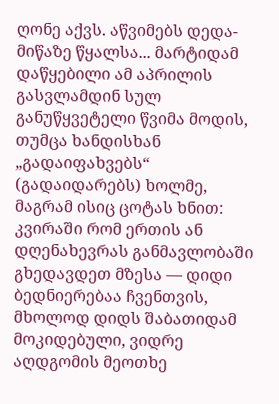ღონე აქვს. აწვიმებს დედა-მიწაზე წყალსა... მარტიდამ დაწყებილი ამ აპრილის გასვლამდინ სულ განუწყვეტელი წვიმა მოდის, თუმცა ხანდისხან „გადაიფახვებს“ (გადაიდარებს) ხოლმე, მაგრამ ისიც ცოტას ხნით: კვირაში რომ ერთის ან დღენახევრას განმავლობაში გხედავდეთ მზესა — დიდი ბედნიერებაა ჩვენთვის, მხოლოდ დიდს შაბათიდამ მოკიდებული, ვიდრე აღდგომის მეოთხე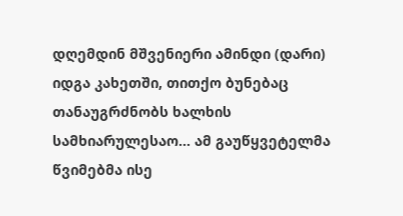დღემდინ მშვენიერი ამინდი (დარი) იდგა კახეთში, თითქო ბუნებაც თანაუგრძნობს ხალხის სამხიარულესაო... ამ გაუწყვეტელმა წვიმებმა ისე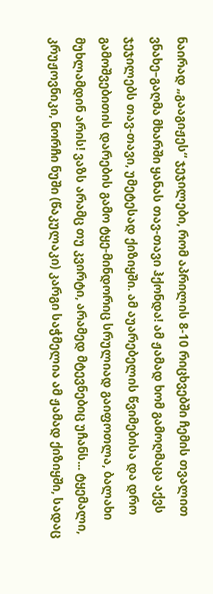ნაირად „გააგიჟეს“ ჯეჯილები, რომ აპრილის 8-10 რიცხვებში ჩემის თვალით ვნახე–გაღმა მხარში ყანას თავ-თავი ჰქონდა! ამ ჟამად ხომ გამოღმაცა აქვს ჯეჯილებს თავ-თავი, უმეტესად ქიზიყში. ამ აუარებელის წვიმებისა და დრო გამოშვებითის დარების გამო ტყე-მინდორიც სრულიად გაიფოთლა, ბალახი მუხლამდინ არის! ვაზს არამც თუ კვირტი, არამედ მტევნებიც უჩანს... ტყემალი, კრუჟოვნიკი, ნორჩი ნუში (წაკულაკი) კარგი საჭმელია ამ ჟამად ქიზიყში, სადაც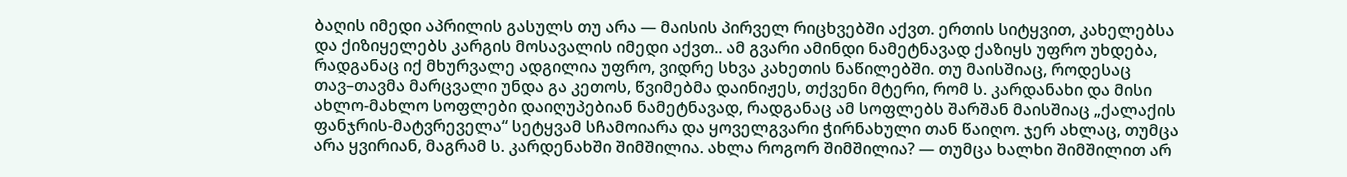ბაღის იმედი აპრილის გასულს თუ არა — მაისის პირველ რიცხვებში აქვთ. ერთის სიტყვით, კახელებსა და ქიზიყელებს კარგის მოსავალის იმედი აქვთ.. ამ გვარი ამინდი ნამეტნავად ქაზიყს უფრო უხდება, რადგანაც იქ მხურვალე ადგილია უფრო, ვიდრე სხვა კახეთის ნაწილებში. თუ მაისშიაც, როდესაც თავ–თავმა მარცვალი უნდა გა კეთოს, წვიმებმა დაინიჟეს, თქვენი მტერი, რომ ს. კარდანახი და მისი ახლო-მახლო სოფლები დაიღუპებიან ნამეტნავად, რადგანაც ამ სოფლებს შარშან მაისშიაც „ქალაქის ფანჯრის-მატვრეველა“ სეტყვამ სჩამოიარა და ყოველგვარი ჭირნახული თან წაიღო. ჯერ ახლაც, თუმცა არა ყვირიან, მაგრამ ს. კარდენახში შიმშილია. ახლა როგორ შიმშილია? — თუმცა ხალხი შიმშილით არ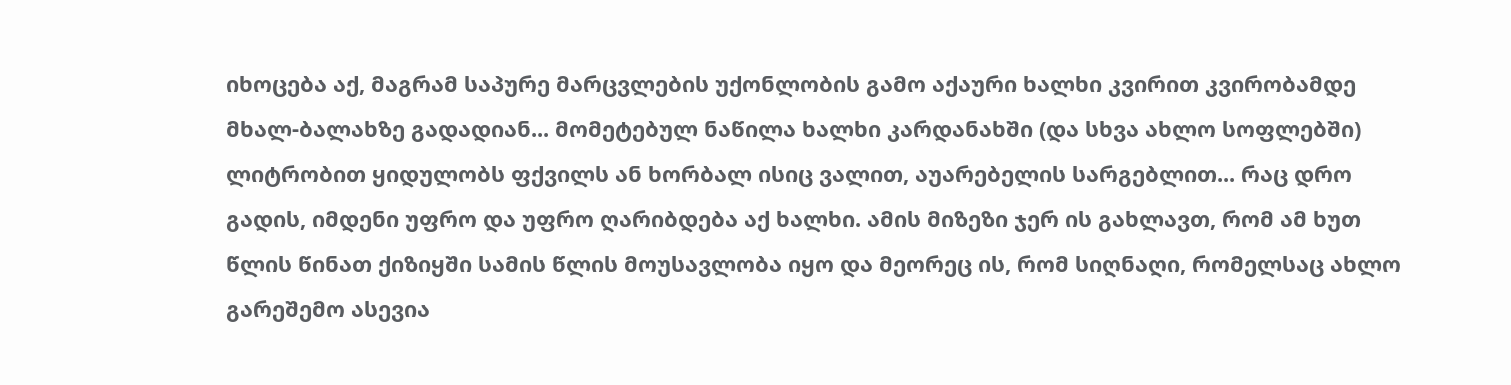იხოცება აქ, მაგრამ საპურე მარცვლების უქონლობის გამო აქაური ხალხი კვირით კვირობამდე მხალ-ბალახზე გადადიან... მომეტებულ ნაწილა ხალხი კარდანახში (და სხვა ახლო სოფლებში) ლიტრობით ყიდულობს ფქვილს ან ხორბალ ისიც ვალით, აუარებელის სარგებლით... რაც დრო გადის, იმდენი უფრო და უფრო ღარიბდება აქ ხალხი. ამის მიზეზი ჯერ ის გახლავთ, რომ ამ ხუთ წლის წინათ ქიზიყში სამის წლის მოუსავლობა იყო და მეორეც ის, რომ სიღნაღი, რომელსაც ახლო გარეშემო ასევია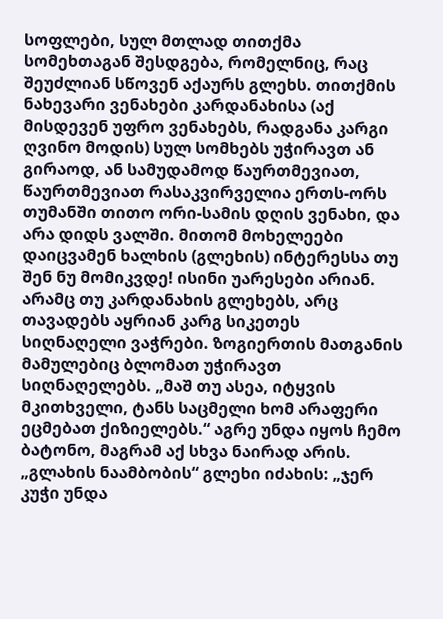სოფლები, სულ მთლად თითქმა სომეხთაგან შესდგება, რომელნიც, რაც შეუძლიან სწოვენ აქაურს გლეხს. თითქმის ნახევარი ვენახები კარდანახისა (აქ მისდევენ უფრო ვენახებს, რადგანა კარგი ღვინო მოდის) სულ სომხებს უჭირავთ ან გირაოდ, ან სამუდამოდ წაურთმევიათ, წაურთმევიათ რასაკვირველია ერთს-ორს თუმანში თითო ორი-სამის დღის ვენახი, და არა დიდს ვალში. მითომ მოხელეები დაიცვამენ ხალხის (გლეხის) ინტერესსა თუ შენ ნუ მომიკვდე! ისინი უარესები არიან. არამც თუ კარდანახის გლეხებს, არც თავადებს აყრიან კარგ სიკეთეს სიღნაღელი ვაჭრები. ზოგიერთის მათგანის მამულებიც ბლომათ უჭირავთ სიღნაღელებს. „მაშ თუ ასეა, იტყვის მკითხველი, ტანს საცმელი ხომ არაფერი ეცმებათ ქიზიელებს.“ აგრე უნდა იყოს ჩემო ბატონო, მაგრამ აქ სხვა ნაირად არის. „გლახის ნაამბობის“ გლეხი იძახის: „ჯერ კუჭი უნდა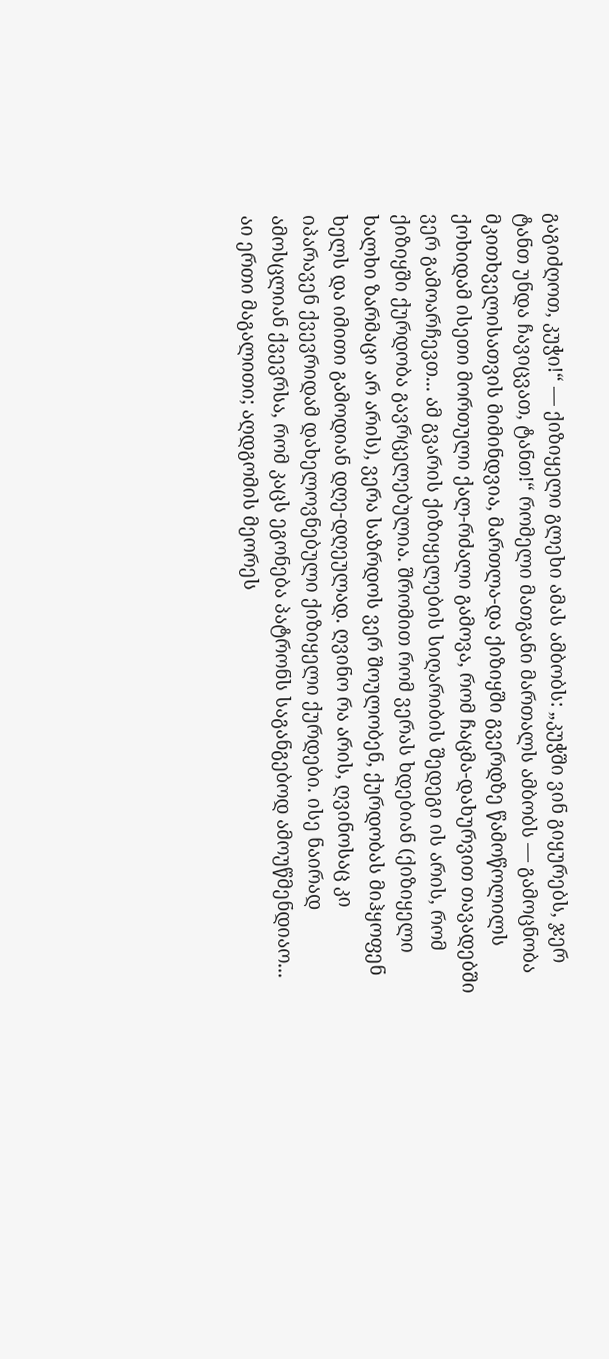გაგიძღოთ, კუჭი!“ — ქიზიყელი გლეხი ამას ამბობს: „კუჭში ვინ გიყურებს, ჯერ ტანთ უნდა ჩავიცვათ, ტანთ!“ რომელი მათგანი მართალს ამბობს — გამოცნობა მკითხველისათვის მიმინდვია, მართლა-და ქიზიყში გვერდზე წამოწოლილს ქოხიდამ ისეთი მორთული ქალ-რძალი გამოვა, რომ ჩაცმა-დახურვით თავადებში ვერ გამოარჩევთ... ამ გვარის ქიზიყელების სიღარიბის შედეგი ის არის, რომ ქიზიყში ქურდობა გავრცელებულია. შრომით რომ ვერას ხდებიან (ქიზიყელი ხალხი ზარმაცი არ არის), ვერა საზრდოს ვერ შოულობენ, ქურდობას მიჰყოფენ ხელს და იმითი გამოდიან დღე-დღეულად. ღვინო რა არის, ღვინოსაც კი იპარავენ ქვევრიდამ დახელოვნებული ქიზიყელი ქურდები. ისე ნაირად ამოსცლიან ქვევრსა, რომ კაცს ეგონება პატრონს საგანგებოდ ამოუწმენდიაო... აი ერთი მაგალითი; აღდგომის მეორეს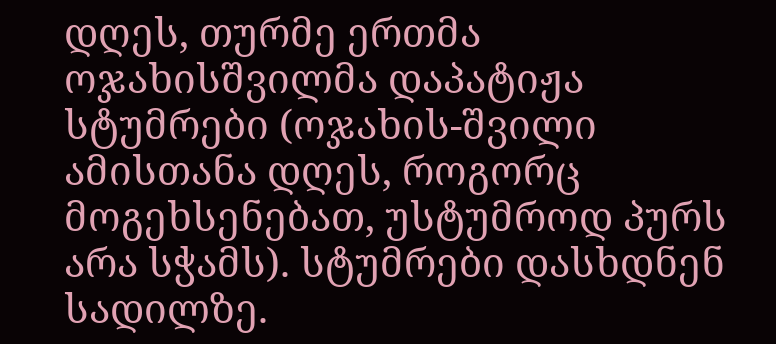დღეს, თურმე ერთმა ოჯახისშვილმა დაპატიჟა სტუმრები (ოჯახის-შვილი ამისთანა დღეს, როგორც მოგეხსენებათ, უსტუმროდ პურს არა სჭამს). სტუმრები დასხდნენ სადილზე.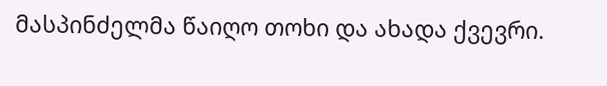მასპინძელმა წაიღო თოხი და ახადა ქვევრი.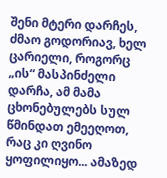შენი მტერი დარჩეს, ძმაო გოდორიავ, ხელ ცარიელი, როგორც „ის“ მასპინძელი დარჩა, ამ მამა ცხონებულებს სულ წმინდათ ემეეღოთ, რაც კი ღვინო ყოფილიყო... ამაზედ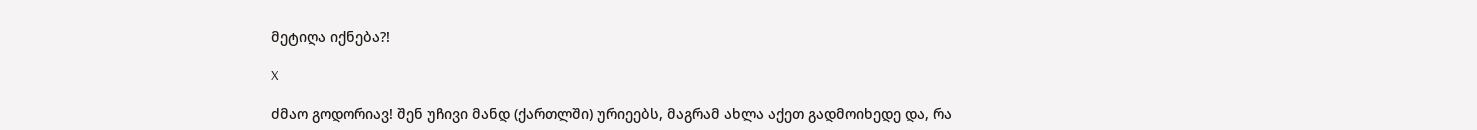მეტიღა იქნება?!

X

ძმაო გოდორიავ! შენ უჩივი მანდ (ქართლში) ურიეებს, მაგრამ ახლა აქეთ გადმოიხედე და, რა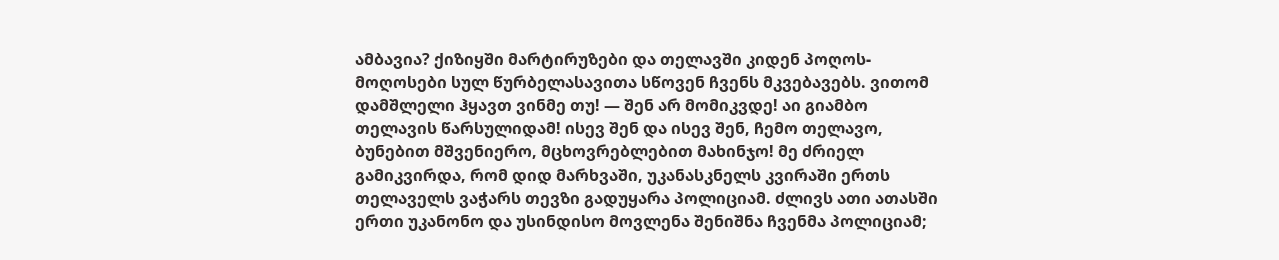ამბავია? ქიზიყში მარტირუზები და თელავში კიდენ პოღოს-მოღოსები სულ წურბელასავითა სწოვენ ჩვენს მკვებავებს. ვითომ დამშლელი ჰყავთ ვინმე თუ! — შენ არ მომიკვდე! აი გიამბო თელავის წარსულიდამ! ისევ შენ და ისევ შენ, ჩემო თელავო, ბუნებით მშვენიერო, მცხოვრებლებით მახინჯო! მე ძრიელ გამიკვირდა, რომ დიდ მარხვაში, უკანასკნელს კვირაში ერთს თელაველს ვაჭარს თევზი გადუყარა პოლიციამ. ძლივს ათი ათასში ერთი უკანონო და უსინდისო მოვლენა შენიშნა ჩვენმა პოლიციამ;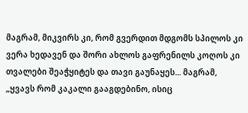მაგრამ, მიკვირს კი, რომ გვერდით მდგომს სპილოს კი ვერა ხედავენ და შორი ახლოს გაფრენილს კოღოს კი თვალები შეაჭყიტეს და თავი გაუნაყეს... მაგრამ, „ყვავს რომ კაკალი გააგდებინო, ისიც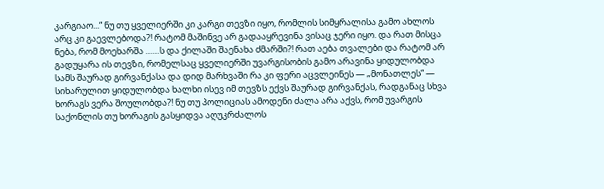კარგიაო...“ ნუ თუ ყველიერში კი კარგი თევზი იყო, რომლის სიმყრალისა გამო ახლოს არც კი გაევლებოდა?! რატომ მაშინვე არ გადააყრევინა ვისაც ჯერი იყო. და რათ მისცა ნება, რომ მოეხარშა ……ს და ქილაში შაენახა ძმარში?! რათ აება თვალები და რატომ არ გადუყარა ის თევზი, რომელსაც ყველიერში უვარგისობის გამო არავინა ყიდულობდა სამს შაურად გირვანქასა და დიდ მარხვაში რა კი ფერი აცვლეინეს — „მონათლეს“ — სიხარულით ყიდულობდა ხალხი ისევ იმ თევზს ექვს შაურად გირვანქას, რადგანაც სხვა ხორაგს ვერა შოულობდა?! ნუ თუ პოლიციას ამოდენი ძალა არა აქვს, რომ უვარგის საქონლის თუ ხორაგის გასყიდვა აღუკრძალოს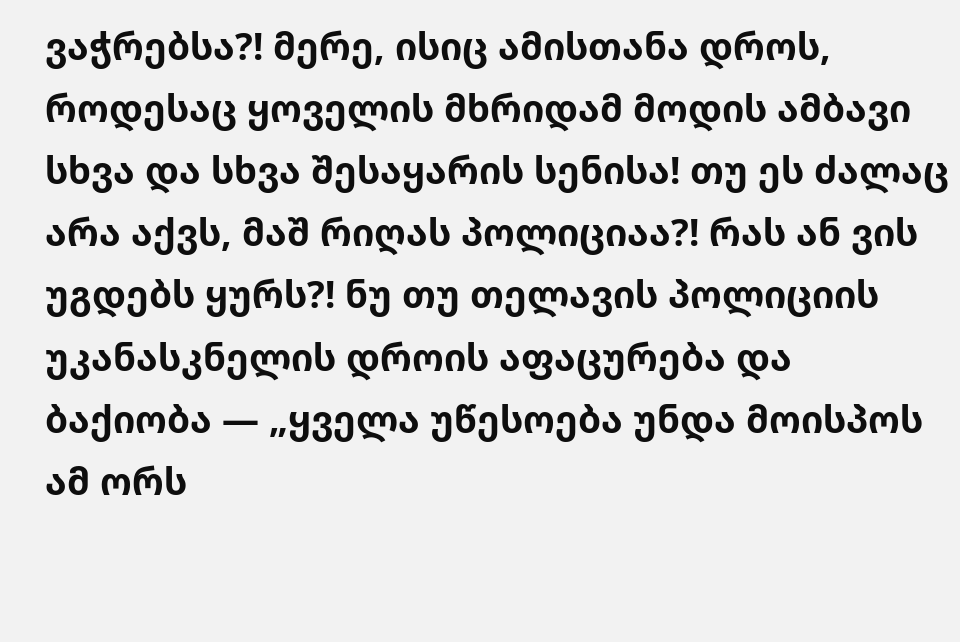ვაჭრებსა?! მერე, ისიც ამისთანა დროს, როდესაც ყოველის მხრიდამ მოდის ამბავი სხვა და სხვა შესაყარის სენისა! თუ ეს ძალაც არა აქვს, მაშ რიღას პოლიციაა?! რას ან ვის უგდებს ყურს?! ნუ თუ თელავის პოლიციის უკანასკნელის დროის აფაცურება და ბაქიობა — „ყველა უწესოება უნდა მოისპოს ამ ორს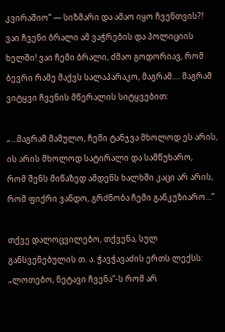კვირაშიო“ — სიზმარი და ამაო იყო ჩვენთვის?! ვაი ჩვენი ბრალი ამ ვაჭრების და პოლიციის ხელში! ვაი ჩემი ბრალი, ძმაო გოდორიავ, რომ ბევრი რამე მაქვს სალაპარაკო, მაგრამ.... მაგრამ ვიტყვი ჩვენის მწერალის სიტყვებით:

„...მაგრამ მამულო, ჩემი ტანჯვა მხოლოდ ეს არის,
ის არის მხოლოდ სატირალი და სამწუხარო,
რომ შენს მიწაზედ ამდენს ხალხში კაცი არ არის,
რომ ფიქრი ვანდო, გრძნობა ჩემი განკუზიარო...“

თქვე დალოცვილებო, თქვენა, სულ განსვენებულის თ. ა. ჭავჭავაძის ერთს ლექსს: „ლოთებო, ნეტავი ჩვენა“-ს რომ არ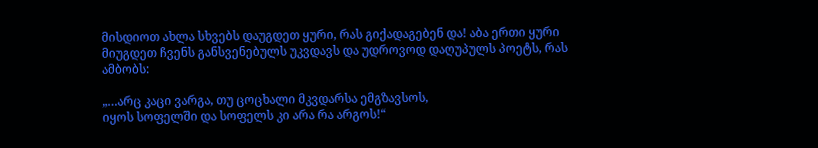მისდიოთ ახლა სხვებს დაუგდეთ ყური, რას გიქადაგებენ და! აბა ერთი ყური მიუგდეთ ჩვენს განსვენებულს უკვდავს და უდროვოდ დაღუპულს პოეტს, რას ამბობს:

„…არც კაცი ვარგა, თუ ცოცხალი მკვდარსა ემგზავსოს,
იყოს სოფელში და სოფელს კი არა რა არგოს!“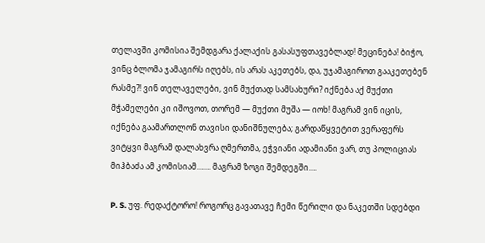თელავში კომისია შემდგარა ქალაქის გასასუფთავებლად! მეცინება! ბიჭო, ვინც ბლომა ჯამაგირს იღებს, ის არას აკეთებს, და, უჯამაგიროთ გააკეთებენ რასმე?! ვინ თელაველები, ვინ მუქთად სამსახური? იქნება აქ მუქთი მჭამელები კი იშოვოთ, თორემ — მუქთი მუშა ― იოხ! მაგრამ ვინ იცის, იქნება გაამართლონ თავისი დანიშნულება; გარდაწყვეტით ვერაფერს ვიტყვი მაგრამ დალახვრა ღმერთმა, ეჭვიანი ადამიანი ვარ, თუ პოლიციას მიჰბაძა ამ კომისიამ……. მაგრამ ზოგი შემდეგში….

P. S. უფ. რედაქტორო! როგორც გავათავე ჩემი წერილი და ნაკეთში სდებდი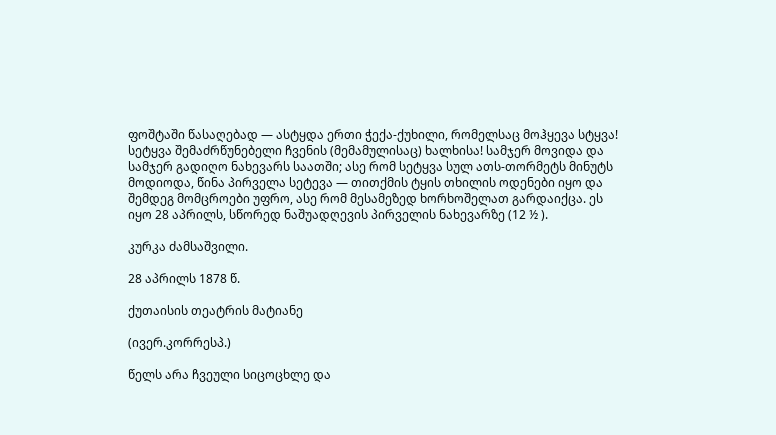ფოშტაში წასაღებად — ასტყდა ერთი ჭექა-ქუხილი, რომელსაც მოჰყევა სტყვა! სეტყვა შემაძრწუნებელი ჩვენის (მემამულისაც) ხალხისა! სამჯერ მოვიდა და სამჯერ გადიღო ნახევარს საათში; ასე რომ სეტყვა სულ ათს-თორმეტს მინუტს მოდიოდა, წინა პირველა სეტევა — თითქმის ტყის თხილის ოდენები იყო და შემდეგ მომცროები უფრო, ასე რომ მესამეზედ ხორხოშელათ გარდაიქცა. ეს იყო 28 აპრილს, სწორედ ნაშუადღევის პირველის ნახევარზე (12 ½ ).

კურკა ძამსაშვილი.

28 აპრილს 1878 წ.

ქუთაისის თეატრის მატიანე

(ივერ.კორრესპ.)

წელს არა ჩვეული სიცოცხლე და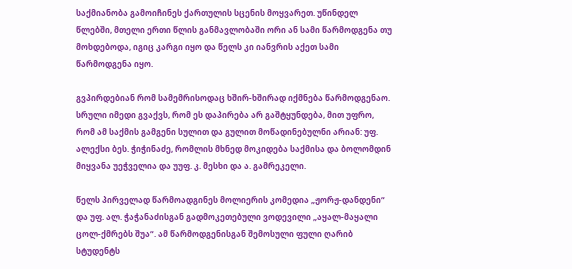საქმიანობა გამოიჩინეს ქართულის სცენის მოყვარეთ. უწინდელ წლებში, მთელი ერთი წლის განმავლობაში ორი ან სამი წარმოდგენა თუ მოხდებოდა, იგიც კარგი იყო და წელს კი იანვრის აქეთ სამი წარმოდგენა იყო.

გვპირდებიან რომ სამემრისოდაც ხშირ-ხშირად იქმნება წარმოდგენაო. სრული იმედი გვაქვს, რომ ეს დაპირება არ გაშტყუნდება, მით უფრო, რომ ამ საქმის გამგენი სულით და გულით მოწადინებულნი არიან: უფ. ალექსი ბეს. ჭიჭინაძე, რომლის მხნედ მოკიდება საქმისა და ბოლომდინ მიყვანა უეჭველია და უუფ. კ. მესხი და ა. გამრეკელი.

წელს პირველად წარმოადგინეს მოლიერის კომედია „ჟორჟ-დანდენი“ და უფ. ალ. ჭაჭანაძისგან გადმოკეთებული ვოდევილი „აყალ-მაყალი ცოლ-ქმრებს შუა“. ამ წარმოდგენისგან შემოსული ფული ღარიბ სტუდენტს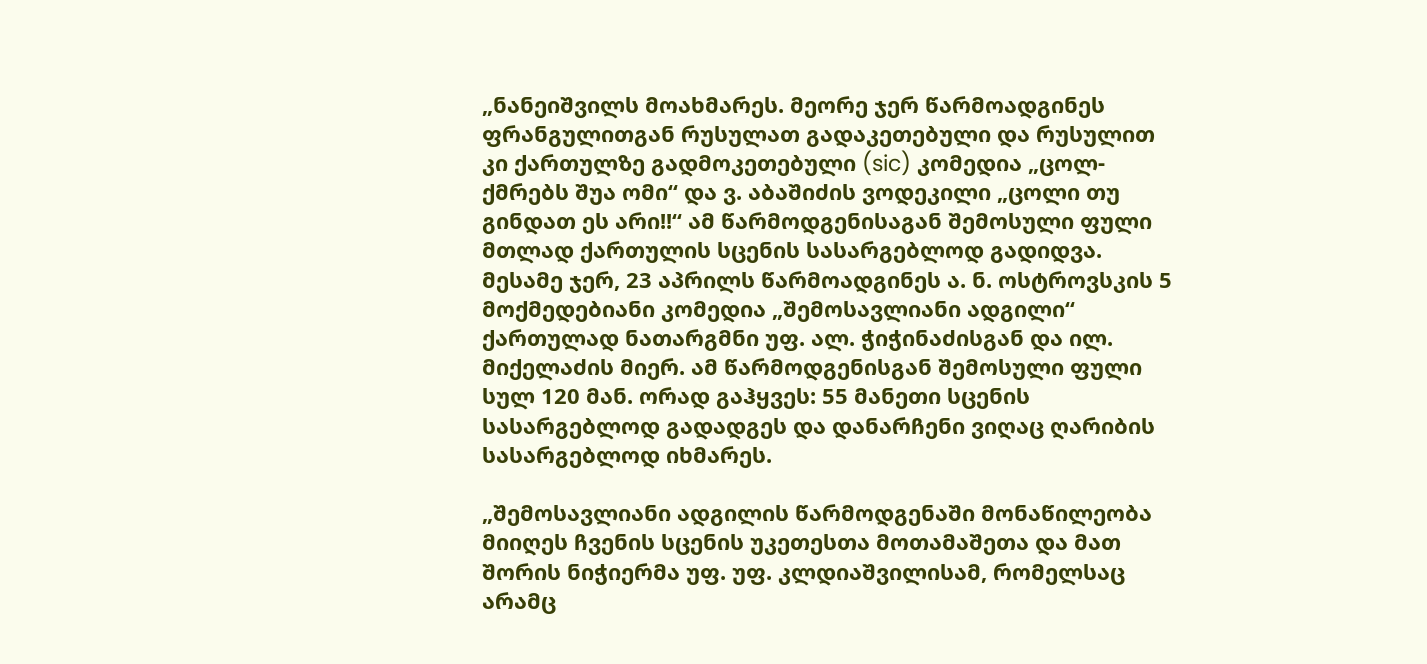„ნანეიშვილს მოახმარეს. მეორე ჯერ წარმოადგინეს ფრანგულითგან რუსულათ გადაკეთებული და რუსულით კი ქართულზე გადმოკეთებული (sic) კომედია „ცოლ- ქმრებს შუა ომი“ და ვ. აბაშიძის ვოდეკილი „ცოლი თუ გინდათ ეს არი!!“ ამ წარმოდგენისაგან შემოსული ფული მთლად ქართულის სცენის სასარგებლოდ გადიდვა. მესამე ჯერ, 23 აპრილს წარმოადგინეს ა. ნ. ოსტროვსკის 5 მოქმედებიანი კომედია „შემოსავლიანი ადგილი“ ქართულად ნათარგმნი უფ. ალ. ჭიჭინაძისგან და ილ. მიქელაძის მიერ. ამ წარმოდგენისგან შემოსული ფული სულ 120 მან. ორად გაჰყვეს: 55 მანეთი სცენის სასარგებლოდ გადადგეს და დანარჩენი ვიღაც ღარიბის სასარგებლოდ იხმარეს.

„შემოსავლიანი ადგილის წარმოდგენაში მონაწილეობა მიიღეს ჩვენის სცენის უკეთესთა მოთამაშეთა და მათ შორის ნიჭიერმა უფ. უფ. კლდიაშვილისამ, რომელსაც არამც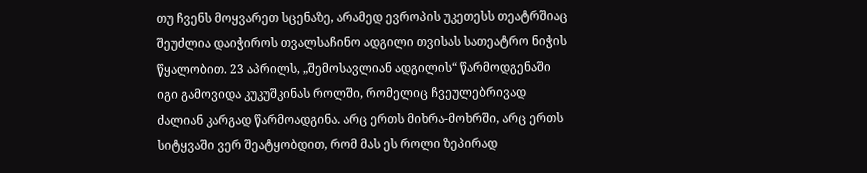თუ ჩვენს მოყვარეთ სცენაზე, არამედ ევროპის უკეთესს თეატრშიაც შეუძლია დაიჭიროს თვალსაჩინო ადგილი თვისას სათეატრო ნიჭის წყალობით. 23 აპრილს, „შემოსავლიან ადგილის“ წარმოდგენაში იგი გამოვიდა კუკუშკინას როლში, რომელიც ჩვეულებრივად ძალიან კარგად წარმოადგინა. არც ერთს მიხრა-მოხრში, არც ერთს სიტყვაში ვერ შეატყობდით, რომ მას ეს როლი ზეპირად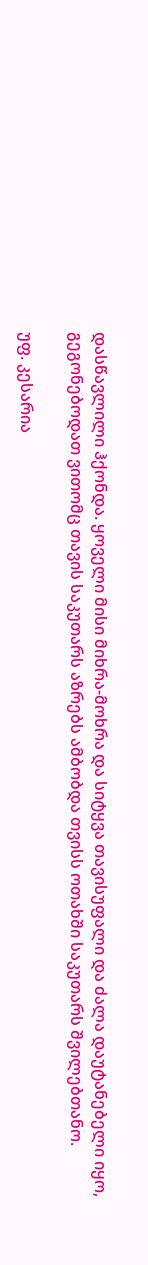დასწავლილი ჰქონდა. ყოველი მისი მიხრა-მოხრა და სიტყვა თავისუფალი და ძალა დაუტანებელი იყო, გეგონებოდათ ვითომც თავის საკუთარს აზრებს ამბობდა თვისს ოთახში საკუთარს შვილებთანო.

უფ. კესარია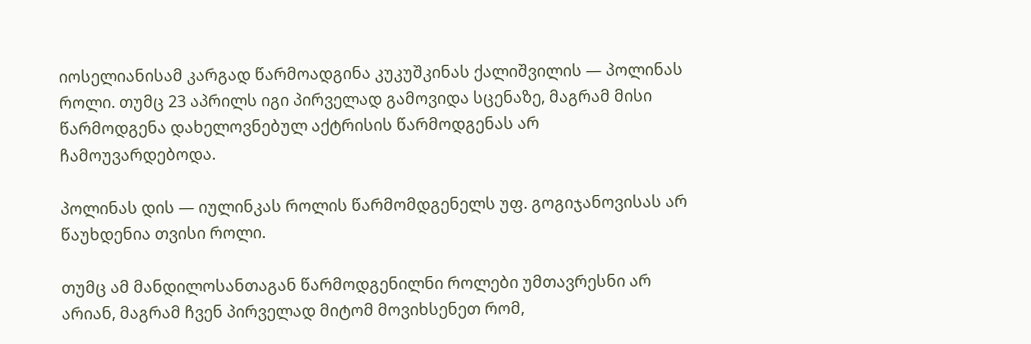იოსელიანისამ კარგად წარმოადგინა კუკუშკინას ქალიშვილის — პოლინას როლი. თუმც 23 აპრილს იგი პირველად გამოვიდა სცენაზე, მაგრამ მისი წარმოდგენა დახელოვნებულ აქტრისის წარმოდგენას არ ჩამოუვარდებოდა.

პოლინას დის — იულინკას როლის წარმომდგენელს უფ. გოგიჯანოვისას არ წაუხდენია თვისი როლი.

თუმც ამ მანდილოსანთაგან წარმოდგენილნი როლები უმთავრესნი არ არიან, მაგრამ ჩვენ პირველად მიტომ მოვიხსენეთ რომ,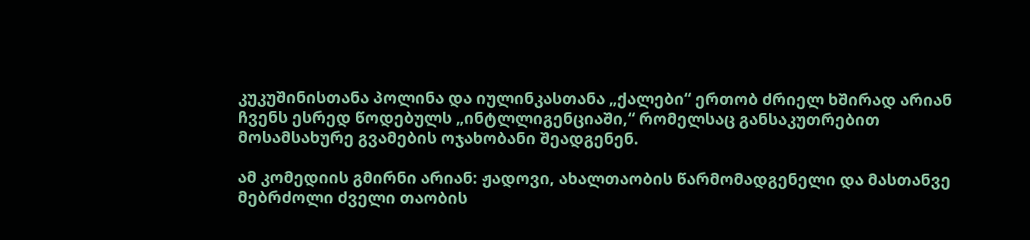კუკუშინისთანა პოლინა და იულინკასთანა „ქალები“ ერთობ ძრიელ ხშირად არიან ჩვენს ესრედ წოდებულს „ინტლლიგენციაში,“ რომელსაც განსაკუთრებით მოსამსახურე გვამების ოჯახობანი შეადგენენ.

ამ კომედიის გმირნი არიან: ჟადოვი, ახალთაობის წარმომადგენელი და მასთანვე მებრძოლი ძველი თაობის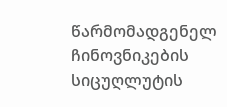წარმომადგენელ ჩინოვნიკების სიცუღლუტის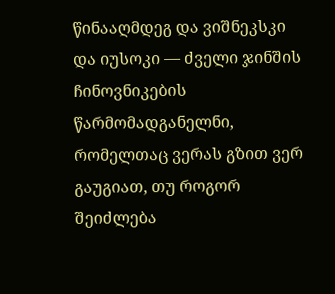წინააღმდეგ და ვიშნეკსკი და იუსოკი — ძველი ჯინშის ჩინოვნიკების წარმომადგანელნი, რომელთაც ვერას გზით ვერ გაუგიათ, თუ როგორ შეიძლება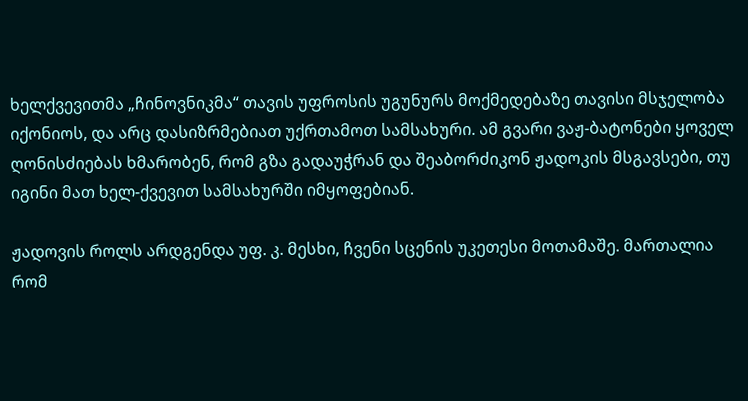ხელქვევითმა „ჩინოვნიკმა“ თავის უფროსის უგუნურს მოქმედებაზე თავისი მსჯელობა იქონიოს, და არც დასიზრმებიათ უქრთამოთ სამსახური. ამ გვარი ვაჟ-ბატონები ყოველ ღონისძიებას ხმარობენ, რომ გზა გადაუჭრან და შეაბორძიკონ ჟადოკის მსგავსები, თუ იგინი მათ ხელ-ქვევით სამსახურში იმყოფებიან.

ჟადოვის როლს არდგენდა უფ. კ. მესხი, ჩვენი სცენის უკეთესი მოთამაშე. მართალია რომ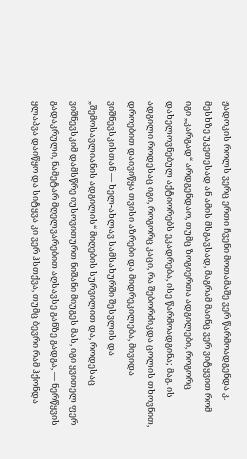ჟადოკის როლს ვერც ერთი ჩვენი მოთამაშე ვერ წარმოადგენდა კ. მესხზე უკეთესად ან ამის მსგავსად, მაგრამ მაინც ვერ ვიტყვით რომ იგი „კარგად“ არდგენდაო, თუმც ზოგიერთა ადგილები, როგორც დახელოვნებულ აქტიორებს ეკადრება, ისე წარმოადგინა; მაგ. ის ადგილი როდესაც იგი, როგორც კაცი, რა შებორძიკდა ცოლის თხოვნით, დროებით დაივიწყა თვისი აზრები და მიდრეკილება, მივიდა ვიშნევსკისთან — ხელ-ახლავ სამსახურში შესვლის და „შემოსავლიანის ადგილის“ მიღების სურვილით და, როდესაც ვიშნევსკიმ დამსწრე იუსოვითურთ ნიშანი მიუგეს მას, იგი ყვითელ ფერ გადაკრული, ნამეტარ მღელვარებით აღსავსე განზე გადგა, — ნერწყვის ყლაპვა დაიწყო და სიტყვა კი ვერ ჰსთქვა, თუმც ბევრი რამ ჰქონდა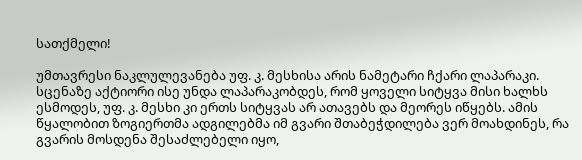სათქმელი!

უმთავრესი ნაკლულევანება უფ. კ. მესხისა არის ნამეტარი ჩქარი ლაპარაკი. სცენაზე აქტიორი ისე უნდა ლაპარაკობდეს, რომ ყოველი სიტყვა მისი ხალხს ესმოდეს, უფ. კ. მესხი კი ერთს სიტყვას არ ათავებს და მეორეს იწყებს. ამის წყალობით ზოგიერთმა ადგილებმა იმ გვარი შთაბეჭდილება ვერ მოახდინეს, რა გვარის მოსდენა შესაძლებელი იყო,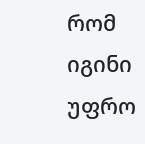რომ იგინი უფრო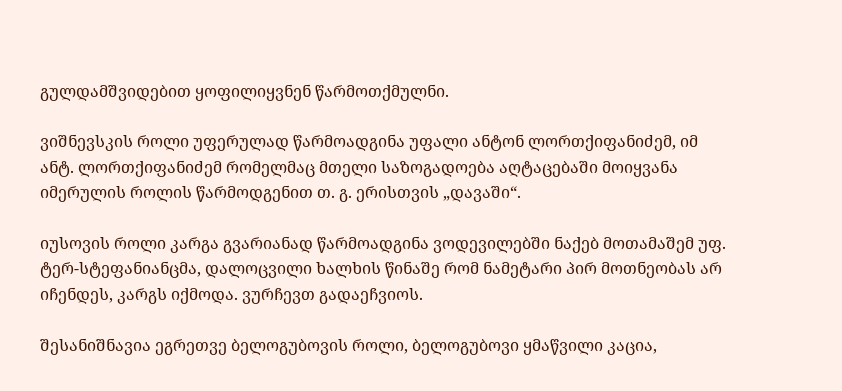გულდამშვიდებით ყოფილიყვნენ წარმოთქმულნი.

ვიშნევსკის როლი უფერულად წარმოადგინა უფალი ანტონ ლორთქიფანიძემ, იმ ანტ. ლორთქიფანიძემ რომელმაც მთელი საზოგადოება აღტაცებაში მოიყვანა იმერულის როლის წარმოდგენით თ. გ. ერისთვის „დავაში“.

იუსოვის როლი კარგა გვარიანად წარმოადგინა ვოდევილებში ნაქებ მოთამაშემ უფ. ტერ-სტეფანიანცმა, დალოცვილი ხალხის წინაშე რომ ნამეტარი პირ მოთნეობას არ იჩენდეს, კარგს იქმოდა. ვურჩევთ გადაეჩვიოს.

შესანიშნავია ეგრეთვე ბელოგუბოვის როლი, ბელოგუბოვი ყმაწვილი კაცია,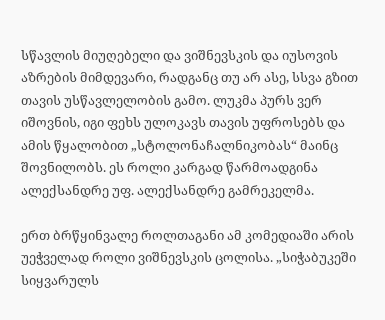სწავლის მიუღებელი და ვიშნევსკის და იუსოვის აზრების მიმდევარი, რადგანც თუ არ ასე, სსვა გზით თავის უსწავლელობის გამო. ლუკმა პურს ვერ იშოვნის, იგი ფეხს ულოკავს თავის უფროსებს და ამის წყალობით „სტოლონაჩალნიკობას“ მაინც შოვნილობს. ეს როლი კარგად წარმოადგინა ალექსანდრე უფ. ალექსანდრე გამრეკელმა.

ერთ ბრწყინვალე როლთაგანი ამ კომედიაში არის უეჭველად როლი ვიშნევსკის ცოლისა. „სიჭაბუკეში სიყვარულს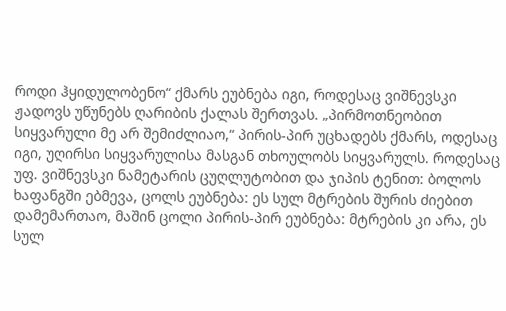როდი ჰყიდულობენო“ ქმარს ეუბნება იგი, როდესაც ვიშნევსკი ჟადოვს უწუნებს ღარიბის ქალას შერთვას. „პირმოთნეობით სიყვარული მე არ შემიძლიაო,“ პირის-პირ უცხადებს ქმარს, ოდესაც იგი, უღირსი სიყვარულისა მასგან თხოულობს სიყვარულს. როდესაც უფ. ვიშნევსკი ნამეტარის ცუღლუტობით და ჯიპის ტენით: ბოლოს ხაფანგში ებმევა, ცოლს ეუბნება: ეს სულ მტრების შურის ძიებით დამემართაო, მაშინ ცოლი პირის-პირ ეუბნება: მტრების კი არა, ეს სულ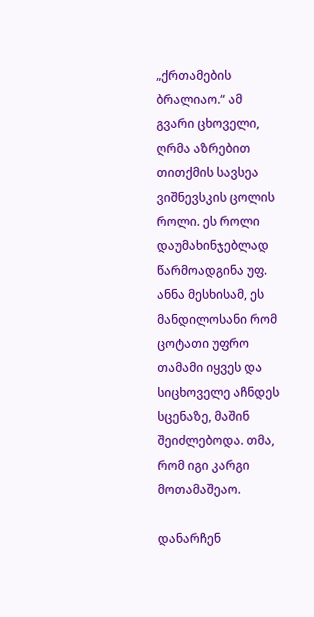„ქრთამების ბრალიაო.“ ამ გვარი ცხოველი, ღრმა აზრებით თითქმის სავსეა ვიშნევსკის ცოლის როლი. ეს როლი დაუმახინჯებლად წარმოადგინა უფ. ანნა მესხისამ, ეს მანდილოსანი რომ ცოტათი უფრო თამამი იყვეს და სიცხოველე აჩნდეს სცენაზე, მაშინ შეიძლებოდა. თმა, რომ იგი კარგი მოთამაშეაო.

დანარჩენ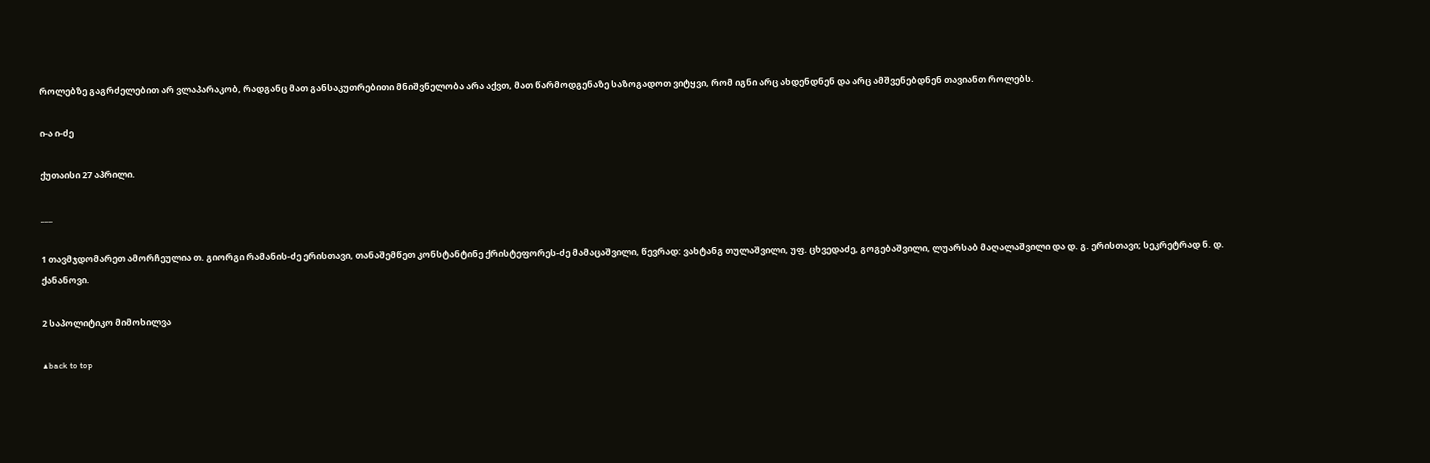როლებზე გაგრძელებით არ ვლაპარაკობ, რადგანც მათ განსაკუთრებითი მნიშვნელობა არა აქვთ, მათ წარმოდგენაზე საზოგადოთ ვიტყვი, რომ იგნი არც ახდენდნენ და არც ამშვენებდნენ თავიანთ როლებს.

ი-ა ი-ძე

ქუთაისი 27 აპრილი.

___

1 თავმჯდომარეთ ამორჩეულია თ. გიორგი რამანის-ძე ერისთავი, თანაშემწეთ კონსტანტინე ქრისტეფორეს-ძე მამაცაშვილი, წევრად: ვახტანგ თულაშვილი, უფ. ცხვედაძე, გოგებაშვილი, ლუარსაბ მაღალაშვილი და დ. გ. ერისთავი; სეკრეტრად ნ. დ. ქანანოვი.

2 საპოლიტიკო მიმოხილვა

▲back to top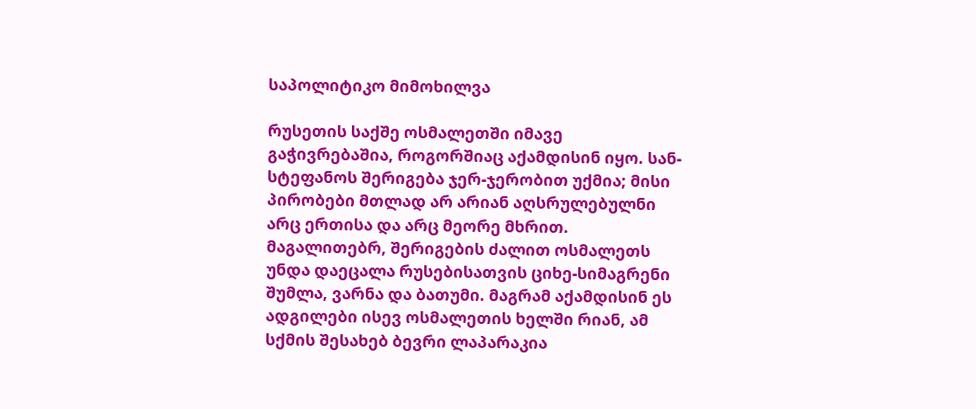საპოლიტიკო მიმოხილვა

რუსეთის საქშე ოსმალეთში იმავე გაჭივრებაშია, როგორშიაც აქამდისინ იყო. სან-სტეფანოს შერიგება ჯერ-ჯერობით უქმია; მისი პირობები მთლად არ არიან აღსრულებულნი არც ერთისა და არც მეორე მხრით. მაგალითებრ, შერიგების ძალით ოსმალეთს უნდა დაეცალა რუსებისათვის ციხე-სიმაგრენი შუმლა, ვარნა და ბათუმი. მაგრამ აქამდისინ ეს ადგილები ისევ ოსმალეთის ხელში რიან, ამ სქმის შესახებ ბევრი ლაპარაკია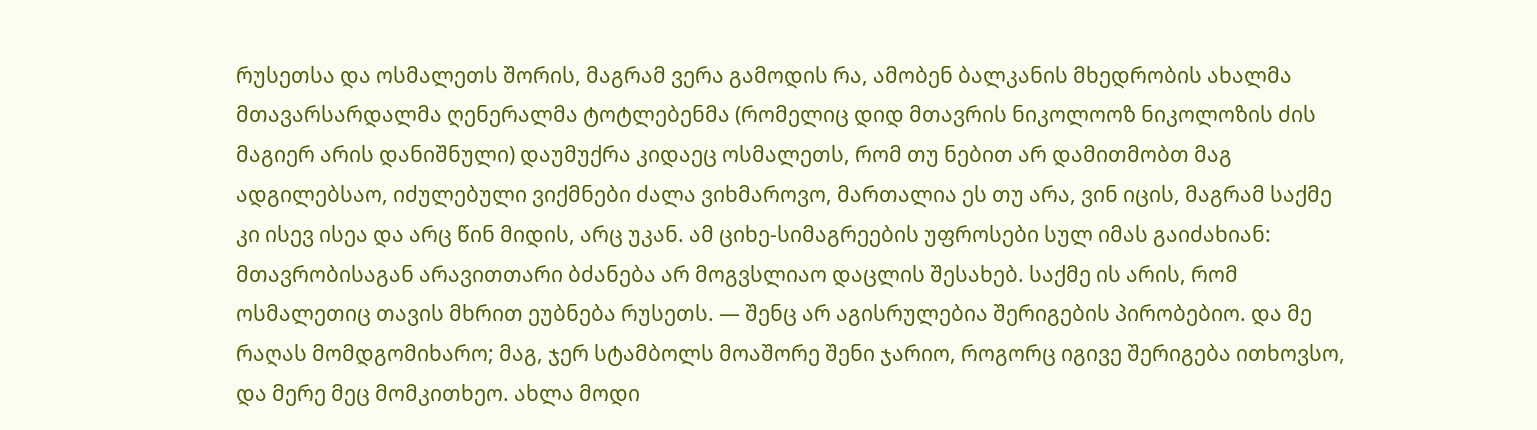რუსეთსა და ოსმალეთს შორის, მაგრამ ვერა გამოდის რა, ამობენ ბალკანის მხედრობის ახალმა მთავარსარდალმა ღენერალმა ტოტლებენმა (რომელიც დიდ მთავრის ნიკოლოოზ ნიკოლოზის ძის მაგიერ არის დანიშნული) დაუმუქრა კიდაეც ოსმალეთს, რომ თუ ნებით არ დამითმობთ მაგ ადგილებსაო, იძულებული ვიქმნები ძალა ვიხმაროვო, მართალია ეს თუ არა, ვინ იცის, მაგრამ საქმე კი ისევ ისეა და არც წინ მიდის, არც უკან. ამ ციხე-სიმაგრეების უფროსები სულ იმას გაიძახიან: მთავრობისაგან არავითთარი ბძანება არ მოგვსლიაო დაცლის შესახებ. საქმე ის არის, რომ ოსმალეთიც თავის მხრით ეუბნება რუსეთს. — შენც არ აგისრულებია შერიგების პირობებიო. და მე რაღას მომდგომიხარო; მაგ, ჯერ სტამბოლს მოაშორე შენი ჯარიო, როგორც იგივე შერიგება ითხოვსო, და მერე მეც მომკითხეო. ახლა მოდი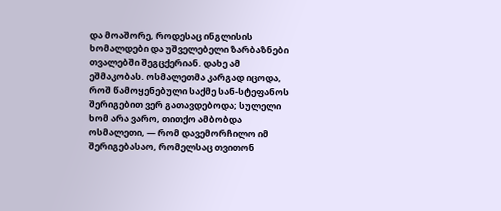და მოაშორე, როდესაც ინგლისის ხომალდები და უშველებელი ზარბაზნები თვალებში შეგცქერიან. დახე ამ ეშმაკობას. ოსმალეთმა კარგად იცოდა, როშ წამოყენებული საქმე სან-სტეფანოს შერიგებით ვერ გათავდებოდა; სულელი ხომ არა ვარო, თითქო ამბობდა ოსმალეთი, — რომ დავემორჩილო იმ შერიგებასაო, რომელსაც თვითონ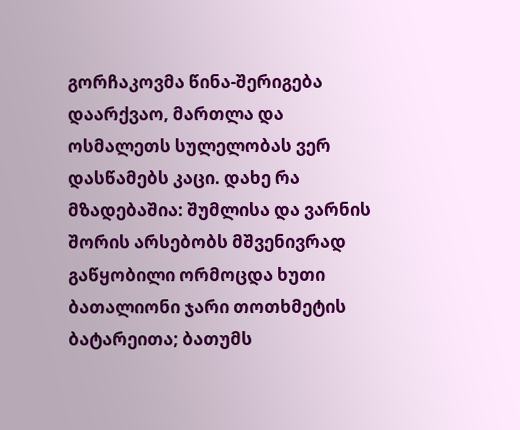გორჩაკოვმა წინა-შერიგება დაარქვაო, მართლა და ოსმალეთს სულელობას ვერ დასწამებს კაცი. დახე რა მზადებაშია: შუმლისა და ვარნის შორის არსებობს მშვენივრად გაწყობილი ორმოცდა ხუთი ბათალიონი ჯარი თოთხმეტის ბატარეითა; ბათუმს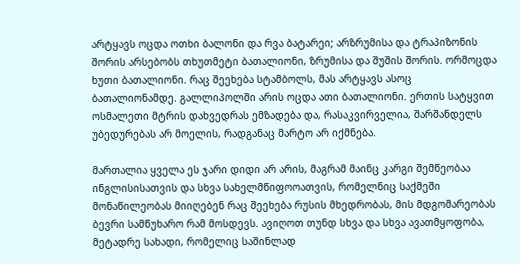არტყავს ოცდა ოთხი ბალონი და რვა ბატარეი; არზრუმისა და ტრაპიზონის შორის არსებობს თხუთმეტი ბათალიონი, ზრუმისა და შუშის შორის. ორმოცდა ხუთი ბათალიონი. რაც შეეხება სტამბოლს, მას არტყავს ასოც ბათალიონამდე. გალლიპოლში არის ოცდა ათი ბათალიონი. ერთის სატყვით ოსმალეთი მტრის დახვედრას ემზადება და, რასაკვირველია, შარშანდელს უბედურებას არ მოელის, რადგანაც მარტო არ იქმნება.

მართალია ყველა ეს ჯარი დიდი არ არის, მაგრამ მაინც კარგი შემწეობაა ინგლისისათვის და სხვა სახელმწიფოოათვის, რომელნიც საქმეში მონაწილეობას მიიღებენ რაც შეეხება რუსის მხედრობას, მის მდგომარეობას ბევრი სამწუხარო რამ მოსდევს. ავიღოთ თუნდ სხვა და სხვა ავათმყოფობა, მეტადრე სახადი, რომელიც საშინლად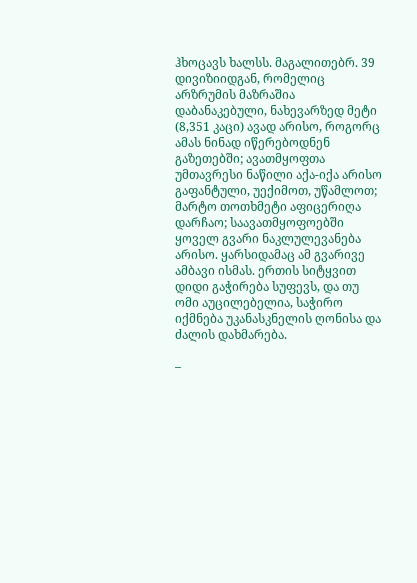ჰხოცავს ხალსს. მაგალითებრ. 39 დივიზიიდგან, რომელიც არზრუმის მაზრაშია დაბანაკებული, ნახევარზედ მეტი (8,351 კაცი) ავად არისო, როგორც ამას ნინად იწერებოდნენ გაზეთებში; ავათმყოფთა უმთავრესი ნაწილი აქა-იქა არისო გაფანტული, უექიმოთ, უწამლოთ; მარტო თოთხმეტი აფიცერიღა დარჩაო; საავათმყოფოებში ყოველ გვარი ნაკლულევანება არისო. ყარსიდამაც ამ გვარივე ამბავი ისმას. ერთის სიტყვით დიდი გაჭირება სუფევს, და თუ ომი აუცილებელია, საჭირო იქმნება უკანასკნელის ღონისა და ძალის დახმარება.

–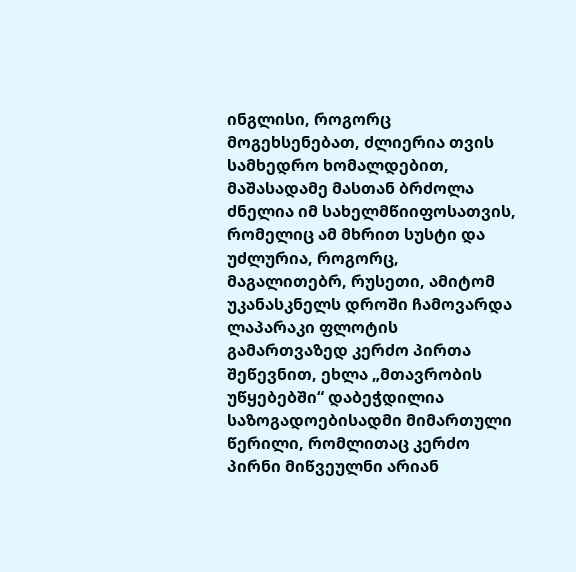ინგლისი, როგორც მოგეხსენებათ, ძლიერია თვის სამხედრო ხომალდებით, მაშასადამე მასთან ბრძოლა ძნელია იმ სახელმწიიფოსათვის, რომელიც ამ მხრით სუსტი და უძლურია, როგორც, მაგალითებრ, რუსეთი, ამიტომ უკანასკნელს დროში ჩამოვარდა ლაპარაკი ფლოტის გამართვაზედ კერძო პირთა შეწევნით, ეხლა „მთავრობის უწყებებში“ დაბეჭდილია საზოგადოებისადმი მიმართული წერილი, რომლითაც კერძო პირნი მიწვეულნი არიან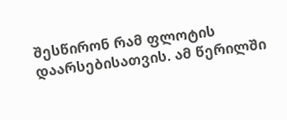შესწირონ რამ ფლოტის დაარსებისათვის. ამ წერილში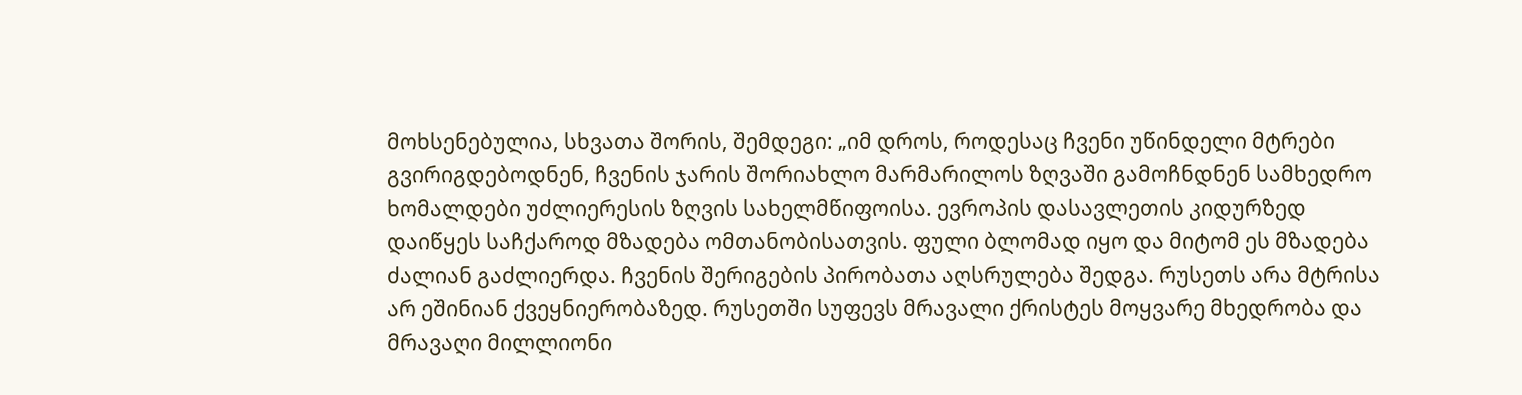მოხსენებულია, სხვათა შორის, შემდეგი: „იმ დროს, როდესაც ჩვენი უწინდელი მტრები გვირიგდებოდნენ, ჩვენის ჯარის შორიახლო მარმარილოს ზღვაში გამოჩნდნენ სამხედრო ხომალდები უძლიერესის ზღვის სახელმწიფოისა. ევროპის დასავლეთის კიდურზედ დაიწყეს საჩქაროდ მზადება ომთანობისათვის. ფული ბლომად იყო და მიტომ ეს მზადება ძალიან გაძლიერდა. ჩვენის შერიგების პირობათა აღსრულება შედგა. რუსეთს არა მტრისა არ ეშინიან ქვეყნიერობაზედ. რუსეთში სუფევს მრავალი ქრისტეს მოყვარე მხედრობა და მრავაღი მილლიონი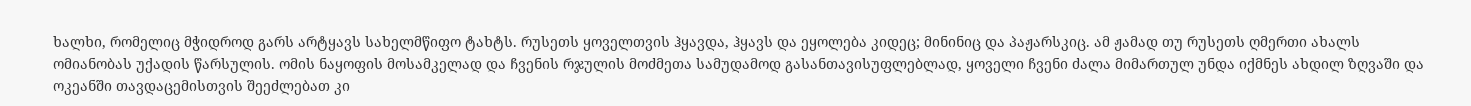ხალხი, რომელიც მჭიდროდ გარს არტყავს სახელმწიფო ტახტს. რუსეთს ყოველთვის ჰყავდა, ჰყავს და ეყოლება კიდეც; მინინიც და პაჟარსკიც. ამ ჟამად თუ რუსეთს ღმერთი ახალს ომიანობას უქადის წარსულის. ომის ნაყოფის მოსამკელად და ჩვენის რჯულის მოძმეთა სამუდამოდ გასანთავისუფლებლად, ყოველი ჩვენი ძალა მიმართულ უნდა იქმნეს ახდილ ზღვაში და ოკეანში თავდაცემისთვის შეეძლებათ კი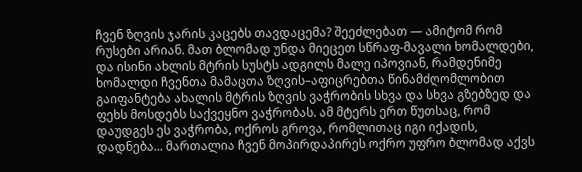ჩვენ ზღვის ჯარის კაცებს თავდაცემა? შეეძლებათ — ამიტომ რომ რუსები არიან. მათ ბლომად უნდა მიეცეთ სწრაფ-მავალი ხომალდები, და ისინი ახლის მტრის სუსტს ადგილს მალე იპოვიან, რამდენიმე ხომალდი ჩვენთა მამაცთა ზღვის–აფიცრებთა წინამძღომლობით გაიფანტება ახალის მტრის ზღვის ვაჭრობის სხვა და სხვა გზებზედ და ფეხს მოსდებს საქვეყნო ვაჭრობას. ამ მტერს ერთ წუთსაც, რომ დაუდგეს ეს ვაჭრობა, ოქროს გროვა, რომლითაც იგი იქადის, დადნება... მართალია ჩვენ მოპირდაპირეს ოქრო უფრო ბლომად აქვს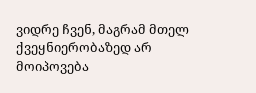ვიდრე ჩვენ, მაგრამ მთელ ქვეყნიერობაზედ არ მოიპოვება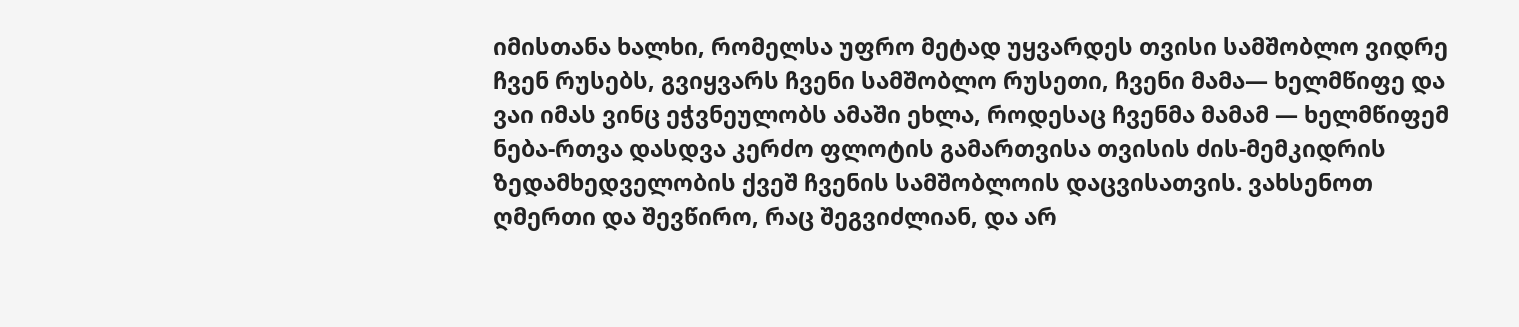იმისთანა ხალხი, რომელსა უფრო მეტად უყვარდეს თვისი სამშობლო ვიდრე ჩვენ რუსებს, გვიყვარს ჩვენი სამშობლო რუსეთი, ჩვენი მამა— ხელმწიფე და ვაი იმას ვინც ეჭვნეულობს ამაში ეხლა, როდესაც ჩვენმა მამამ — ხელმწიფემ ნება-რთვა დასდვა კერძო ფლოტის გამართვისა თვისის ძის-მემკიდრის ზედამხედველობის ქვეშ ჩვენის სამშობლოის დაცვისათვის. ვახსენოთ ღმერთი და შევწირო, რაც შეგვიძლიან, და არ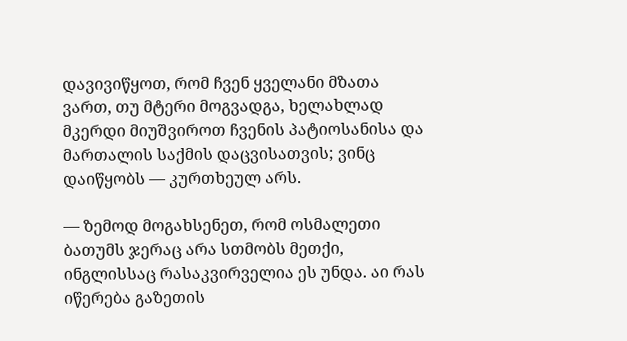დავივიწყოთ, რომ ჩვენ ყველანი მზათა ვართ, თუ მტერი მოგვადგა, ხელახლად მკერდი მიუშვიროთ ჩვენის პატიოსანისა და მართალის საქმის დაცვისათვის; ვინც დაიწყობს — კურთხეულ არს.

— ზემოდ მოგახსენეთ, რომ ოსმალეთი ბათუმს ჯერაც არა სთმობს მეთქი, ინგლისსაც რასაკვირველია ეს უნდა. აი რას იწერება გაზეთის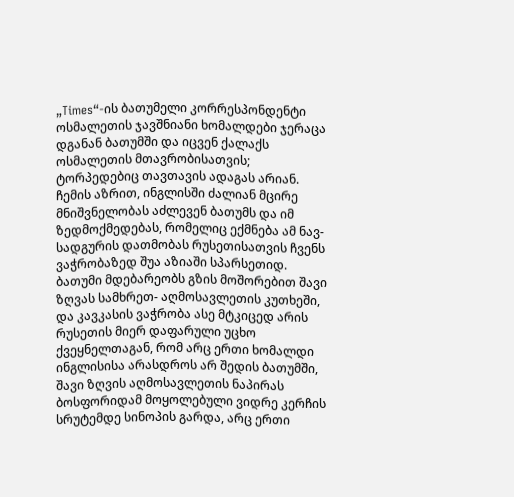„Times“-ის ბათუმელი კორრესპონდენტი ოსმალეთის ჯავშნიანი ხომალდები ჯერაცა დგანან ბათუმში და იცვენ ქალაქს ოსმალეთის მთავრობისათვის; ტორპედებიც თავთავის ადაგას არიან. ჩემის აზრით, ინგლისში ძალიან მცირე მნიშვნელობას აძლევენ ბათუმს და იმ ზედმოქმედებას, რომელიც ექმნება ამ ნავ-სადგურის დათმობას რუსეთისათვის ჩვენს ვაჭრობაზედ შუა აზიაში სპარსეთიდ. ბათუმი მდებარეობს გზის მოშორებით შავი ზღვას სამხრეთ- აღმოსავლეთის კუთხეში, და კავკასის ვაჭრობა ასე მტკიცედ არის რუსეთის მიერ დაფარული უცხო ქვეყნელთაგან, რომ არც ერთი ხომალდი ინგლისისა არასდროს არ შედის ბათუმში, შავი ზღვის აღმოსავლეთის ნაპირას ბოსფორიდამ მოყოლებული ვიდრე კერჩის სრუტემდე სინოპის გარდა, არც ერთი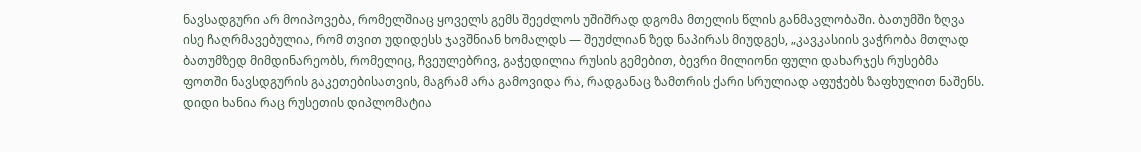ნავსადგური არ მოიპოვება, რომელშიაც ყოველს გემს შეეძლოს უშიშრად დგომა მთელის წლის განმავლობაში. ბათუმში ზღვა ისე ჩაღრმავებულია, რომ თვით უდიდესს ჯავშნიან ხომალდს — შეუძლიან ზედ ნაპირას მიუდგეს, „კავკასიის ვაჭრობა მთლად ბათუმზედ მიმდინარეობს, რომელიც, ჩვეულებრივ, გაჭედილია რუსის გემებით, ბევრი მილიონი ფული დახარჯეს რუსებმა ფოთში ნავსდგურის გაკეთებისათვის, მაგრამ არა გამოვიდა რა, რადგანაც ზამთრის ქარი სრულიად აფუჭებს ზაფხულით ნაშენს. დიდი ხანია რაც რუსეთის დიპლომატია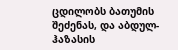ცდილობს ბათუმის შეძენას, და აბდულ-ჰაზასის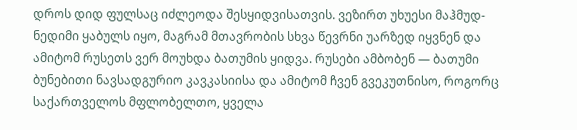დროს დიდ ფულსაც იძლეოდა შესყიდვისათვის. ვეზირთ უხუესი მაჰმუდ-ნედიმი ყაბულს იყო, მაგრამ მთავრობის სხვა წევრნი უარზედ იყვნენ და ამიტომ რუსეთს ვერ მოუხდა ბათუმის ყიდვა. რუსები ამბობენ — ბათუმი ბუნებითი ნავსადგურიო კავკასიისა და ამიტომ ჩვენ გვეკუთნისო, როგორც საქართველოს მფლობელთო, ყველა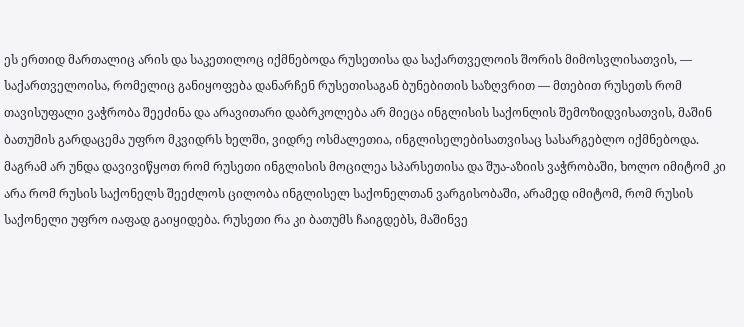ეს ერთიდ მართალიც არის და საკეთილოც იქმნებოდა რუსეთისა და საქართველოის შორის მიმოსვლისათვის, — საქართველოისა, რომელიც განიყოფება დანარჩენ რუსეთისაგან ბუნებითის საზღვრით — მთებით რუსეთს რომ თავისუფალი ვაჭრობა შეეძინა და არავითარი დაბრკოლება არ მიეცა ინგლისის საქონლის შემოზიდვისათვის, მაშინ ბათუმის გარდაცემა უფრო მკვიდრს ხელში, ვიდრე ოსმალეთია, ინგლისელებისათვისაც სასარგებლო იქმნებოდა. მაგრამ არ უნდა დავივიწყოთ რომ რუსეთი ინგლისის მოცილეა სპარსეთისა და შუა-აზიის ვაჭრობაში, ხოლო იმიტომ კი არა რომ რუსის საქონელს შეეძლოს ცილობა ინგლისელ საქონელთან ვარგისობაში, არამედ იმიტომ, რომ რუსის საქონელი უფრო იაფად გაიყიდება. რუსეთი რა კი ბათუმს ჩაიგდებს, მაშინვე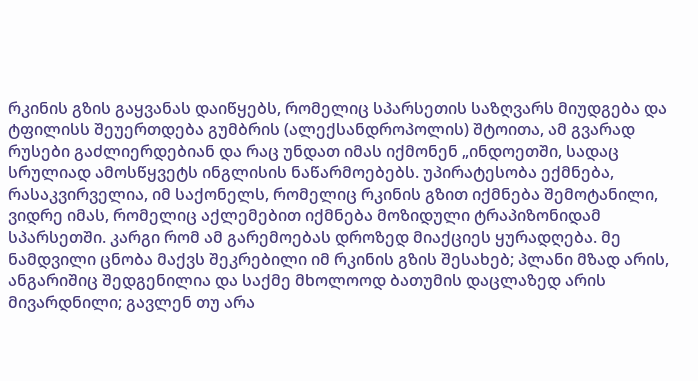რკინის გზის გაყვანას დაიწყებს, რომელიც სპარსეთის საზღვარს მიუდგება და ტფილისს შეუერთდება გუმბრის (ალექსანდროპოლის) შტოითა, ამ გვარად რუსები გაძლიერდებიან და რაც უნდათ იმას იქმონენ „ინდოეთში, სადაც სრულიად ამოსწყვეტს ინგლისის ნაწარმოებებს. უპირატესობა ექმნება, რასაკვირველია, იმ საქონელს, რომელიც რკინის გზით იქმნება შემოტანილი, ვიდრე იმას, რომელიც აქლემებით იქმნება მოზიდული ტრაპიზონიდამ სპარსეთში. კარგი რომ ამ გარემოებას დროზედ მიაქციეს ყურადღება. მე ნამდვილი ცნობა მაქვს შეკრებილი იმ რკინის გზის შესახებ; პლანი მზად არის, ანგარიშიც შედგენილია და საქმე მხოლოოდ ბათუმის დაცლაზედ არის მივარდნილი; გავლენ თუ არა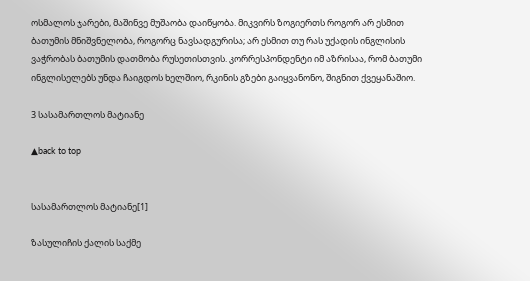ოსმალოს ჯარები, მაშინვე მუშაობა დაიწყობა. მიკვირს ზოგიერთს როგორ არ ესმით ბათუმის მნიშვნელობა, როგორც ნავსადგურისა; არ ესმით თუ რას უქადის ინგლისის ვაჭრობას ბათუმის დათმობა რუსეთისთვის. კორრესპონდენტი იმ აზრისაა, რომ ბათუმი ინგლისელებს უნდა ჩაიგდოს ხელშიო, რკინის გზები გაიყვანონო, შიგნით ქვეყანაშიო.

3 სასამართლოს მატიანე

▲back to top


სასამართლოს მატიანე[1]

ზასულიჩის ქალის საქმე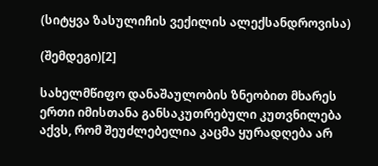(სიტყვა ზასულიჩის ვექილის ალექსანდროვისა)

(შემდეგი)[2]

სახელმწიფო დანაშაულობის ზნეობით მხარეს ერთი იმისთანა განსაკუთრებული კუთვნილება აქვს, რომ შეუძლებელია კაცმა ყურადღება არ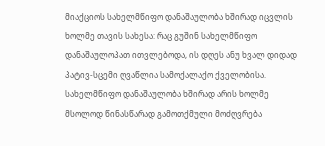მიაქციოს სახელმწიფო დანაშაულობა ხშირად იცვლის ხოლმე თავის სახესა: რაც გუშინ სახელმწიფო დანაშაულოპათ ითვლებოდა, ის დღეს ანუ ხვალ დიდად პატივ-სცემი ღვაწლია სამოქალაქო ქველობისა. სახელმწიფო დანაშაულობა ხშირად არის ხოლმე მსოლოდ წინასწარად გამოთქმული მოძღვრება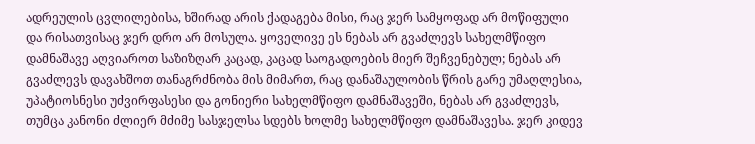ადრეულის ცვლილებისა, ხშირად არის ქადაგება მისი, რაც ჯერ სამყოფად არ მოწიფული და რისათვისაც ჯერ დრო არ მოსულა. ყოველივე ეს ნებას არ გვაძლევს სახელმწიფო დამნაშავე აღვიაროთ საზიზღარ კაცად, კაცად საოგადოების მიერ შეჩვენებულ; ნებას არ გვაძლევს დავახშოთ თანაგრძნობა მის მიმართ, რაც დანაშაულობის წრის გარე უმაღლესია, უპატიოსნესი უძვირფასესი და გონიერი სახელმწიფო დამნაშავეში, ნებას არ გვაძლევს, თუმცა კანონი ძლიერ მძიმე სასჯელსა სდებს ხოლმე სახელმწიფო დამნაშავესა. ჯერ კიდევ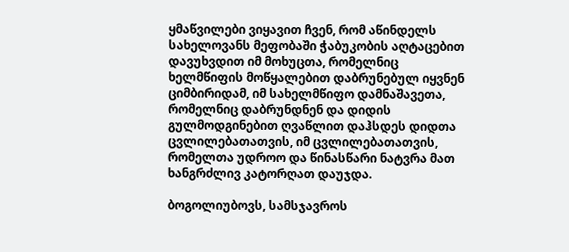ყმაწვილები ვიყავით ჩვენ, რომ აწინდელს სახელოვანს მეფობაში ჭაბუკობის აღტაცებით დავუხვდით იმ მოხუცთა, რომელნიც ხელმწიფის მოწყალებით დაბრუნებულ იყვნენ ციმბირიდამ, იმ სახელმწიფო დამნაშავეთა, რომელნიც დაბრუნდნენ და დიდის გულმოდგინებით ღვაწლით დაჰსდეს დიდთა ცვლილებათათვის, იმ ცვლილებათათვის, რომელთა უდროო და წინასწარი ნატვრა მათ ხანგრძლივ კატორღათ დაუჯდა.

ბოგოლიუბოვს, სამსჯავროს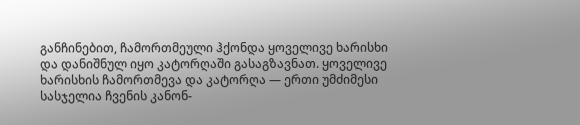განჩინებით, ჩამორთმეული ჰქონდა ყოველივე ხარისხი და დანიშნულ იყო კატორღაში გასაგზავნათ. ყოველივე ხარისხის ჩამორთმევა და კატორღა ― ერთი უმძიმესი სასჯელია ჩვენის კანონ-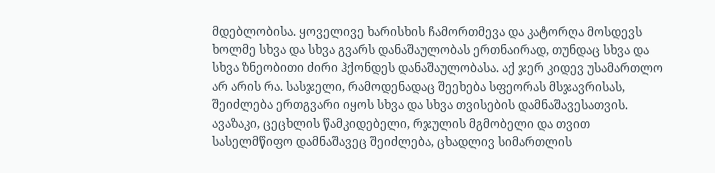მდებლობისა. ყოველივე ხარისხის ჩამორთმევა და კატორღა მოსდევს ხოლმე სხვა და სხვა გვარს დანაშაულობას ერთნაირად, თუნდაც სხვა და სხვა ზნეობითი ძირი ჰქონდეს დანაშაულობასა. აქ ჯერ კიდევ უსამართლო არ არის რა. სასჯელი, რამოდენადაც შეეხება სფეორას მსჯავრისას, შეიძლება ერთგვარი იყოს სხვა და სხვა თვისების დამნაშავესათვის. ავაზაკი, ცეცხლის წამკიდებელი, რჯულის მგმობელი და თვით სასელმწიფო დამნაშავეც შეიძლება, ცხადლივ სიმართლის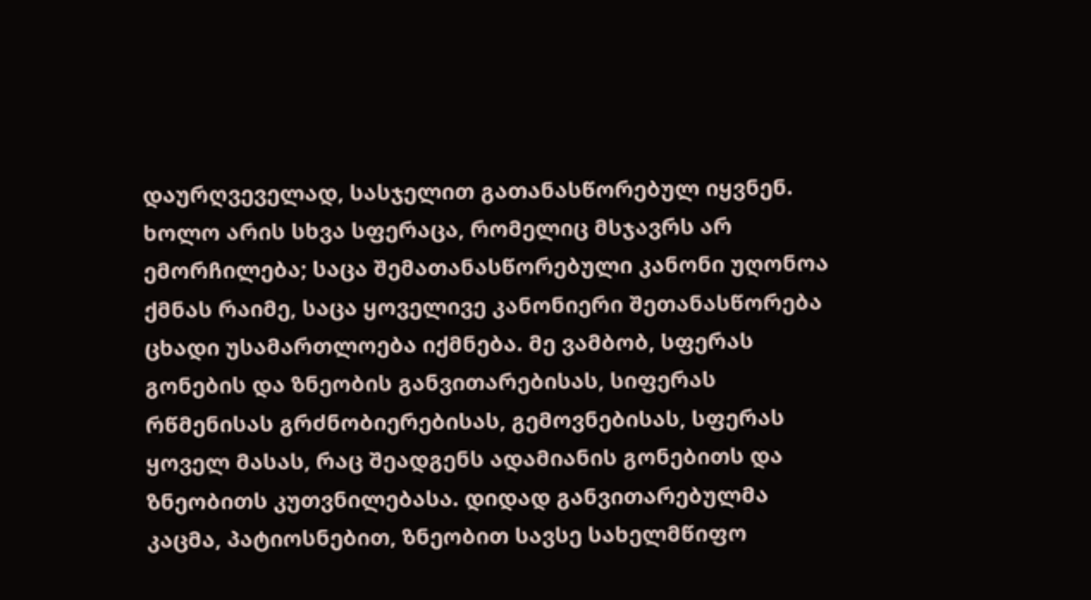დაურღვეველად, სასჯელით გათანასწორებულ იყვნენ. ხოლო არის სხვა სფერაცა, რომელიც მსჯავრს არ ემორჩილება; საცა შემათანასწორებული კანონი უღონოა ქმნას რაიმე, საცა ყოველივე კანონიერი შეთანასწორება ცხადი უსამართლოება იქმნება. მე ვამბობ, სფერას გონების და ზნეობის განვითარებისას, სიფერას რწმენისას გრძნობიერებისას, გემოვნებისას, სფერას ყოველ მასას, რაც შეადგენს ადამიანის გონებითს და ზნეობითს კუთვნილებასა. დიდად განვითარებულმა კაცმა, პატიოსნებით, ზნეობით სავსე სახელმწიფო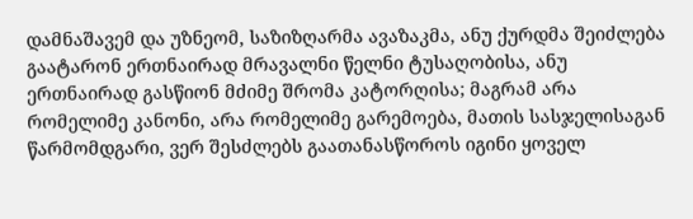დამნაშავემ და უზნეომ, საზიზღარმა ავაზაკმა, ანუ ქურდმა შეიძლება გაატარონ ერთნაირად მრავალნი წელნი ტუსაღობისა, ანუ ერთნაირად გასწიონ მძიმე შრომა კატორღისა; მაგრამ არა რომელიმე კანონი, არა რომელიმე გარემოება, მათის სასჯელისაგან წარმომდგარი, ვერ შესძლებს გაათანასწოროს იგინი ყოველ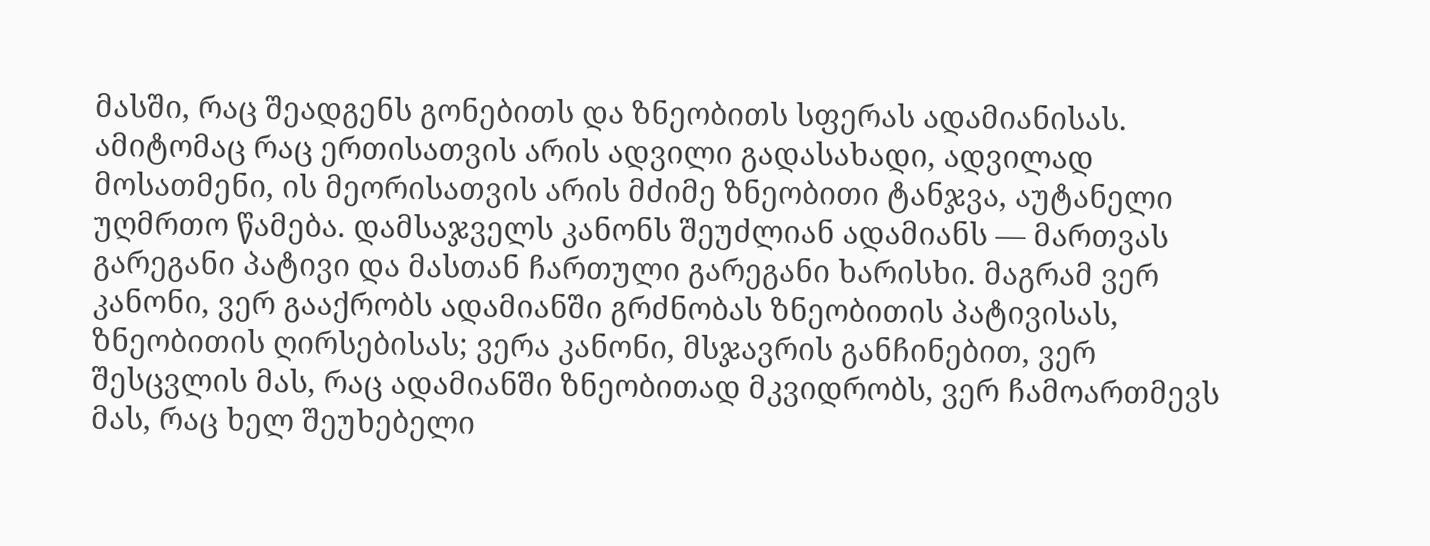მასში, რაც შეადგენს გონებითს და ზნეობითს სფერას ადამიანისას. ამიტომაც რაც ერთისათვის არის ადვილი გადასახადი, ადვილად მოსათმენი, ის მეორისათვის არის მძიმე ზნეობითი ტანჯვა, აუტანელი უღმრთო წამება. დამსაჯველს კანონს შეუძლიან ადამიანს — მართვას გარეგანი პატივი და მასთან ჩართული გარეგანი ხარისხი. მაგრამ ვერ კანონი, ვერ გააქრობს ადამიანში გრძნობას ზნეობითის პატივისას, ზნეობითის ღირსებისას; ვერა კანონი, მსჯავრის განჩინებით, ვერ შესცვლის მას, რაც ადამიანში ზნეობითად მკვიდრობს, ვერ ჩამოართმევს მას, რაც ხელ შეუხებელი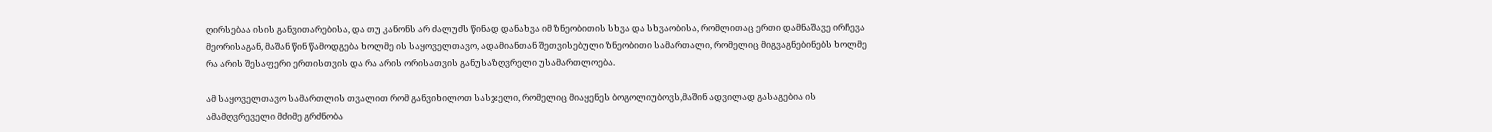ღირსებაა ისის განვითარებისა, და თუ კანონს არ ძალუძს წინად დანახვა იმ ზნეობითის სხვა და სხვაობისა, რომლითაც ერთი დამნაშავე ირჩევა მეორისაგან, მაშან წინ წამოდგება ხოლმე ის საყოველთავო, ადამიანთან შეთვისებული ზნეობითი სამართალი, რომელიც მიგვაგნებინებს ხოლმე რა არის შესაფერი ერთისთვის და რა არის ორისათვის განუსაზღვრელი უსამართლოება.

ამ საყოველთავო სამართლის თვალით რომ განვიხილოთ სასჯელი, რომელიც მიაყენეს ბოგოლიუბოვს,მაშინ ადვილად გასაგებია ის ამამღვრეველი მძიმე გრძნობა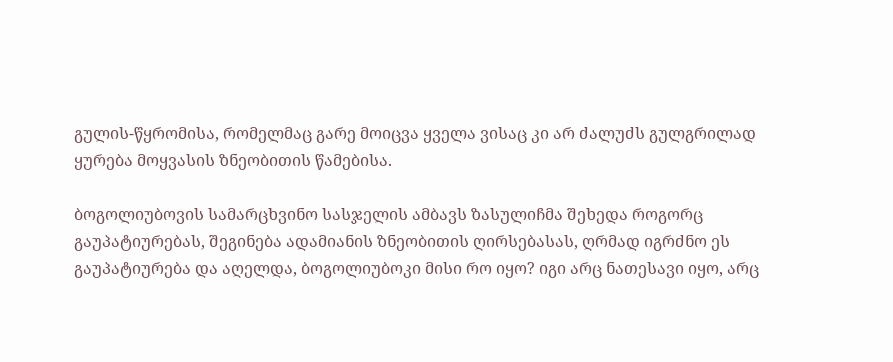გულის-წყრომისა, რომელმაც გარე მოიცვა ყველა ვისაც კი არ ძალუძს გულგრილად ყურება მოყვასის ზნეობითის წამებისა.

ბოგოლიუბოვის სამარცხვინო სასჯელის ამბავს ზასულიჩმა შეხედა როგორც გაუპატიურებას, შეგინება ადამიანის ზნეობითის ღირსებასას, ღრმად იგრძნო ეს გაუპატიურება და აღელდა, ბოგოლიუბოკი მისი რო იყო? იგი არც ნათესავი იყო, არც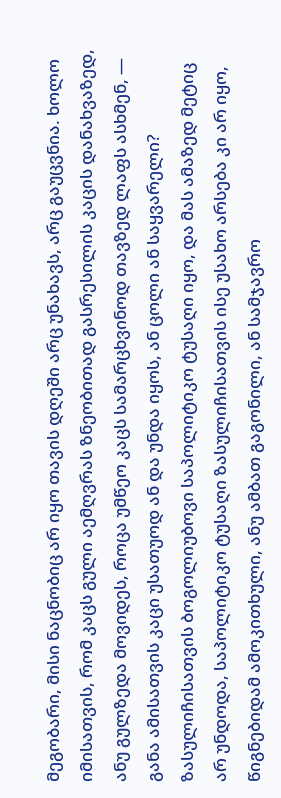მეგობარი, მისი ნაცნობიც არ იყო თავის დღეში არც უნახავს, არც გაუცვნია. ხოლო იმისათვის, რომ კაცს გული აემღვრას ზნეობითად გასრესილის კაცის დანახვაზედ, ანუ გულზედა მოვიდეს, როცა უმწეო კაცს სამარცხვინოდ თავზედ ლაფს ასხმენ, — განა ამისათვის კაცი უსათუოდ ან და უნდა იყოს, ან ცოლი ან საყვარელი? ზასულიჩისათვის ბოგოლიუბოვი საპოლიტიკო ტუსაღი იყო, და მას ამაზედ მეტიც არ უნდოდა, საპოლიტიკო ტუსაღი ზასულიჩისათვის ისე უსახო არსება კი არ იყო, წიგნებიდამ ამოკითხული, ანუ ამბათ გაგონილი, ან სამჯავრო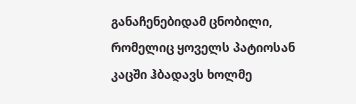განაჩენებიდამ ცნობილი, რომელიც ყოველს პატიოსან კაცში ჰბადავს ხოლმე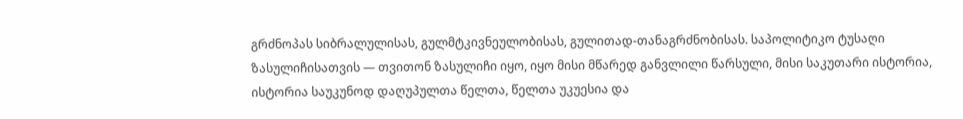გრძნოპას სიბრალულისას, გულმტკივნეულობისას, გულითად-თანაგრძნობისას. საპოლიტიკო ტუსაღი ზასულიჩისათვის — თვითონ ზასულიჩი იყო, იყო მისი მწარედ განვლილი წარსული, მისი საკუთარი ისტორია, ისტორია საუკუნოდ დაღუპულთა წელთა, წელთა უკუესია და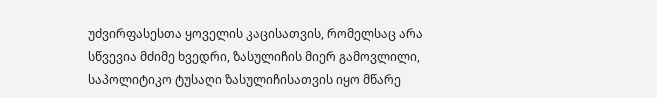უძვირფასესთა ყოველის კაცისათვის, რომელსაც არა სწვევია მძიმე ხვედრი, ზასულიჩის მიერ გამოვლილი, საპოლიტიკო ტუსაღი ზასულიჩისათვის იყო მწარე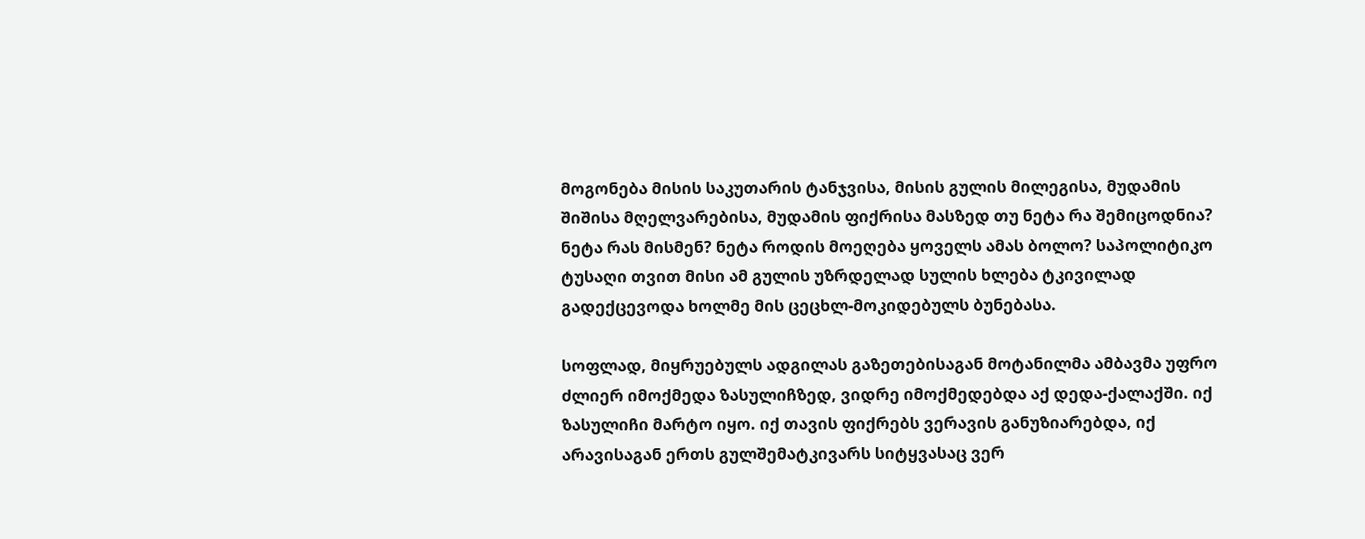მოგონება მისის საკუთარის ტანჯვისა, მისის გულის მილეგისა, მუდამის შიშისა მღელვარებისა, მუდამის ფიქრისა მასზედ თუ ნეტა რა შემიცოდნია? ნეტა რას მისმენ? ნეტა როდის მოეღება ყოველს ამას ბოლო? საპოლიტიკო ტუსაღი თვით მისი ამ გულის უზრდელად სულის ხლება ტკივილად გადექცევოდა ხოლმე მის ცეცხლ-მოკიდებულს ბუნებასა.

სოფლად, მიყრუებულს ადგილას გაზეთებისაგან მოტანილმა ამბავმა უფრო ძლიერ იმოქმედა ზასულიჩზედ, ვიდრე იმოქმედებდა აქ დედა-ქალაქში. იქ ზასულიჩი მარტო იყო. იქ თავის ფიქრებს ვერავის განუზიარებდა, იქ არავისაგან ერთს გულშემატკივარს სიტყვასაც ვერ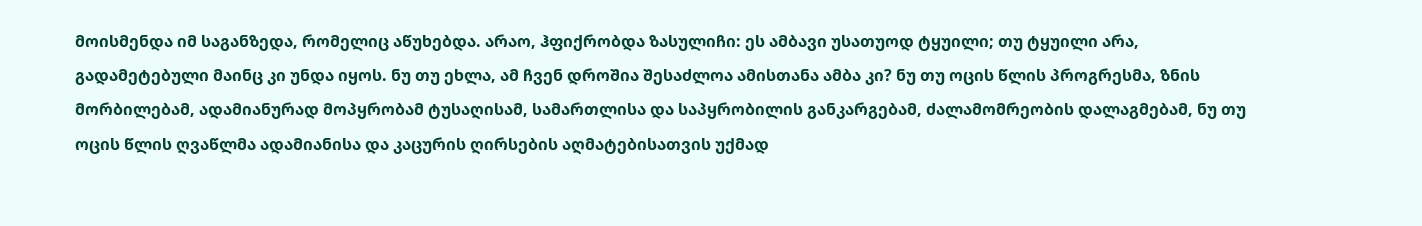მოისმენდა იმ საგანზედა, რომელიც აწუხებდა. არაო, ჰფიქრობდა ზასულიჩი: ეს ამბავი უსათუოდ ტყუილი; თუ ტყუილი არა, გადამეტებული მაინც კი უნდა იყოს. ნუ თუ ეხლა, ამ ჩვენ დროშია შესაძლოა ამისთანა ამბა კი? ნუ თუ ოცის წლის პროგრესმა, ზნის მორბილებამ, ადამიანურად მოპყრობამ ტუსაღისამ, სამართლისა და საპყრობილის განკარგებამ, ძალამომრეობის დალაგმებამ, ნუ თუ ოცის წლის ღვაწლმა ადამიანისა და კაცურის ღირსების აღმატებისათვის უქმად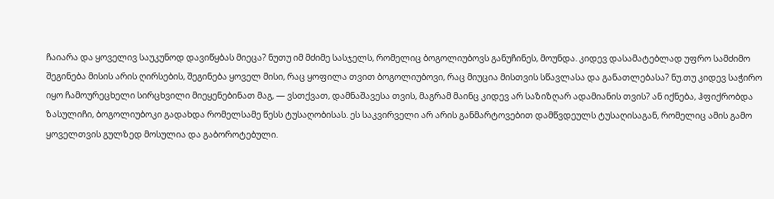ჩაიარა და ყოველივ საუკუნოდ დავიწყბას მიეცა? ნუთუ იმ მძიმე სასჯელს, რომელიც ბოგოლიუბოვს განუჩინეს, მოუნდა. კიდევ დასამატებლად უფრო სამძიმო შეგინება მისის არის ღირსების, შეგინება ყოველ მისი, რაც ყოფილა თვით ბოგოლიუბოვი, რაც მიუცია მისთვის სწავლასა და განათლებასა? ნუ.თუ კიდევ საჭირო იყო ჩამოურეცხელი სირცხვილი მიეყენებინათ მაგ, — ვსთქვათ, დამნაშავესა თვის, მაგრამ მაინც კიდევ არ საზიზღარ ადამიანის თვის? ან იქნება, ჰფიქრობდა ზასულიჩი, ბოგოლიუბოკი გადახდა რომელსამე წესს ტუსაღობისას. ეს საკვირველი არ არის განმარტოვებით დამწვდეულს ტუსაღისაგან, რომელიც ამის გამო ყოველთვის გულზედ მოსულია და გაბოროტებული.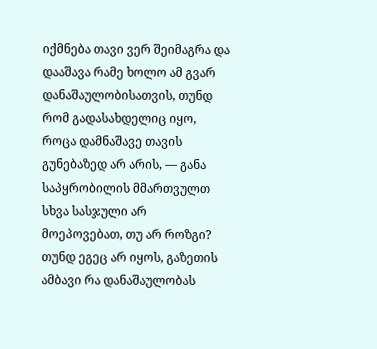იქმნება თავი ვერ შეიმაგრა და დააშავა რამე ხოლო ამ გვარ დანაშაულობისათვის, თუნდ რომ გადასახდელიც იყო, როცა დამნაშავე თავის გუნებაზედ არ არის, — განა საპყრობილის მმართვულთ სხვა სასჯული არ მოეპოვებათ, თუ არ როზგი? თუნდ ეგეც არ იყოს, გაზეთის ამბავი რა დანაშაულობას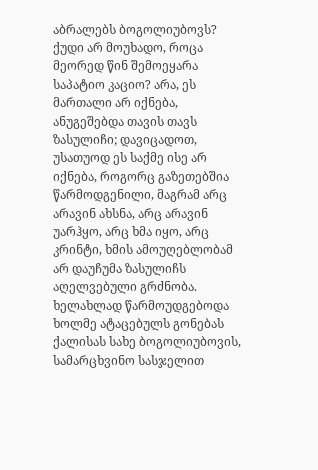აბრალებს ბოგოლიუბოვს? ქუდი არ მოუხადო, როცა მეორედ წინ შემოეყარა საპატიო კაციო? არა, ეს მართალი არ იქნება, ანუგეშებდა თავის თავს ზასულიჩი; დავიცადოთ, უსათუოდ ეს საქმე ისე არ იქნება, როგორც გაზეთებშია წარმოდგენილი, მაგრამ არც არავინ ახსნა, არც არავინ უარჰყო, არც ხმა იყო, არც კრინტი, ხმის ამოუღებლობამ არ დაუჩუმა ზასულიჩს აღელვებული გრძნობა. ხელახლად წარმოუდგებოდა ხოლმე ატაცებულს გონებას ქალისას სახე ბოგოლიუბოვის, სამარცხვინო სასჯელით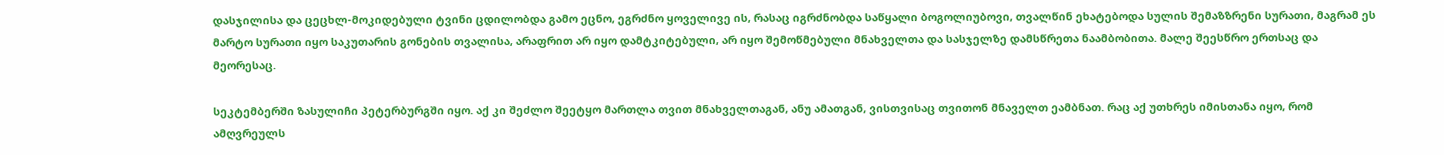დასჯილისა და ცეცხლ-მოკიდებული ტვინი ცდილობდა გამო ეცნო, ეგრძნო ყოველივე ის, რასაც იგრძნობდა საწყალი ბოგოლიუბოვი, თვალწინ ეხატებოდა სულის შემაზზრენი სურათი, მაგრამ ეს მარტო სურათი იყო საკუთარის გონების თვალისა, არაფრით არ იყო დამტკიტებული, არ იყო შემოწმებული მნახველთა და სასჯელზე დამსწრეთა ნაამბობითა. მალე შეესწრო ერთსაც და მეორესაც.

სეკტემბერში ზასულიჩი პეტერბურგში იყო. აქ კი შეძლო შეეტყო მართლა თვით მნახველთაგან, ანუ ამათგან, ვისთვისაც თვითონ მნაველთ ეამბნათ. რაც აქ უთხრეს იმისთანა იყო, რომ ამღვრეულს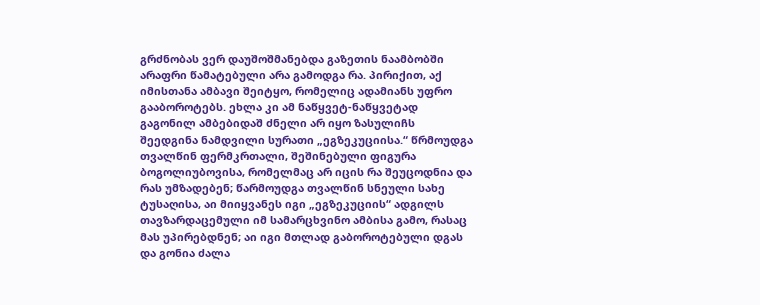გრძნობას ვერ დაუშოშმანებდა გაზეთის ნაამბობში არაფრი წამატებული არა გამოდგა რა. პირიქით, აქ იმისთანა ამბავი შეიტყო, რომელიც ადამიანს უფრო გააბოროტებს. ეხლა კი ამ ნაწყვეტ-ნაწყვეტად გაგონილ ამბებიდაშ ძნელი არ იყო ზასულიჩს შეედგინა ნამდვილი სურათი „ეგზეკუციისა.“ წრმოუდგა თვალწინ ფერმკრთალი, შეშინებული ფიგურა ბოგოლიუბოვისა, რომელმაც არ იცის რა შეუცოდნია და რას უმზადებენ; წარმოუდგა თვალწინ სნეული სახე ტუსაღისა, აი მიიყვანეს იგი „ეგზეკუციის“ ადგილს თავზარდაცემული იმ სამარცხვინო ამბისა გამო, რასაც მას უპირებდნენ; აი იგი მთლად გაბოროტებული დგას და გონია ძალა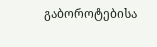გაბოროტებისა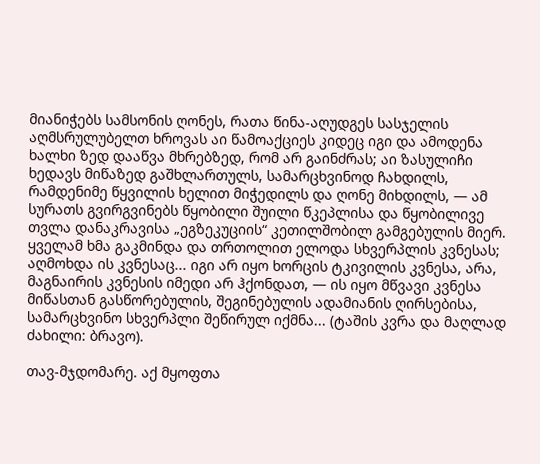მიანიჭებს სამსონის ღონეს, რათა წინა-აღუდგეს სასჯელის აღმსრულუბელთ ხროვას აი წამოაქციეს კიდეც იგი და ამოდენა ხალხი ზედ დააწვა მხრებზედ, რომ არ გაინძრას; აი ზასულიჩი ხედავს მიწაზედ გაშხლართულს, სამარცხვინოდ ჩახდილს, რამდენიმე წყვილის ხელით მიჭედილს და ღონე მიხდილს, — ამ სურათს გვირგვინებს წყობილი შუილი წკეპლისა და წყობილივე თვლა დანაკრავისა „ეგზეკუციის“ კეთილშობილ გამგებულის მიერ. ყველამ ხმა გაკმინდა და თრთოლით ელოდა სხვერპლის კვნესას; აღმოხდა ის კვნესაც... იგი არ იყო ხორცის ტკივილის კვნესა, არა, მაგნაირის კვნესის იმედი არ ჰქონდათ, — ის იყო მწვავი კვნესა მიწასთან გასწორებულის, შეგინებულის ადამიანის ღირსებისა, სამარცხვინო სხვერპლი შეწირულ იქმნა... (ტაშის კვრა და მაღლად ძახილი: ბრავო).

თავ-მჯდომარე. აქ მყოფთა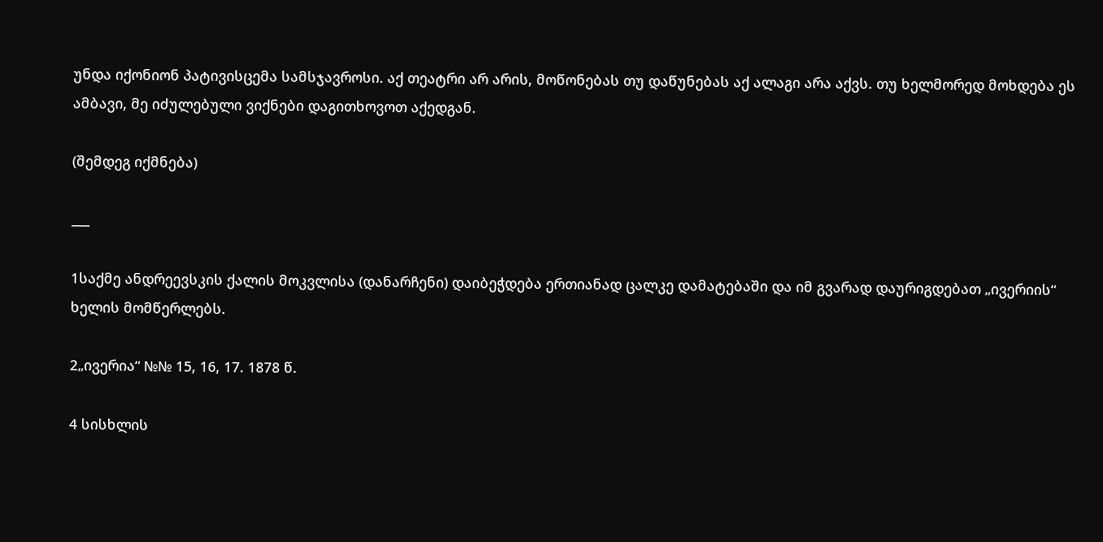უნდა იქონიონ პატივისცემა სამსჯავროსი. აქ თეატრი არ არის, მოწონებას თუ დაწუნებას აქ ალაგი არა აქვს. თუ ხელმორედ მოხდება ეს ამბავი, მე იძულებული ვიქნები დაგითხოვოთ აქედგან.

(შემდეგ იქმნება)

___

1საქმე ანდრეევსკის ქალის მოკვლისა (დანარჩენი) დაიბეჭდება ერთიანად ცალკე დამატებაში და იმ გვარად დაურიგდებათ „ივერიის“ ხელის მომწერლებს.

2„ივერია“ №№ 15, 16, 17. 1878 წ.

4 სისხლის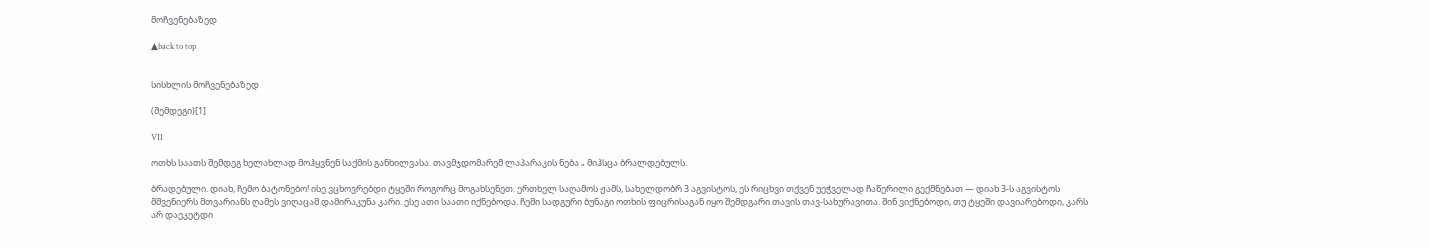მოჩვენებაზედ

▲back to top


სისხლის მოჩვენებაზედ

(შემდეგი)[1]

VII

ოთხს საათს შემდეგ ხელახლად მოჰყვნენ საქმის განხილვასა. თავმჯდომარემ ლაპარაკის ნება „ მიჰსცა ბრალდებულს.

ბრადებული. დიახ, ჩემო ბატონებო! ისე ვცხოვრებდი ტყეში როგორც მოგახსენეთ. ერთხელ საღამოს ჟამს, სახელდობრ 3 აგვისტოს, ეს რიცხვი თქვენ უეჭველად ჩაწერილი გექმნებათ — დიახ 3-ს აგვისტოს მშვენიერს მთვარიანს ღამეს ვიღაცამ დამირაკუნა კარი. ესე ათი საათი იქნებოდა. ჩემი სადგური ბუნაგი ოთხის ფიცრისაგან იყო შემდგარი თავის თავ-სახურავითა. შინ ვიქნებოდი, თუ ტყეში დავიარებოდი, კარს არ დაეკეტდი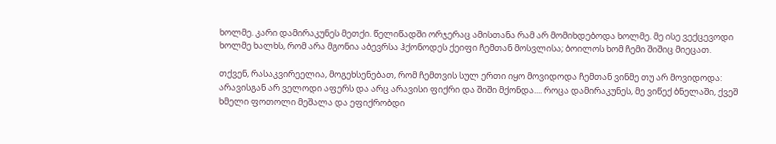ხოლმე. კარი დამირაკუნეს მეთქი. წელიწადში ორჯერაც ამისთანა რამ არ მომიხდებოდა ხოლმე. მე ისე ვექცევოდი ხოლმე ხალხს, რომ არა მგონია აბევრსა ჰქონოდეს ქეიფი ჩემთან მოსვლისა; ბოილოს ხომ ჩემი შიშიც მიეცათ.

თქვენ, რასაკვირეელია, მოგეხსენებათ, რომ ჩემთვის სულ ერთი იყო მოვიდოდა ჩემთან ვინმე თუ არ მოვიდოდა: არავისგან არ ველოდი აფერს და არც არავისი ფიქრი და შიში მქონდა.... როცა დამირაკუნეს, მე ვიწექ ბნელაში, ქვეშ ხმელი ფოთოლი მეშალა და ეფიქრობდი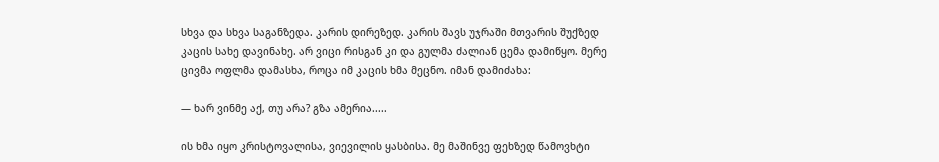სხვა და სხვა საგანზედა. კარის დირეზედ. კარის შავს უჯრაში მთვარის შუქზედ კაცის სახე დავინახე. არ ვიცი რისგან კი და გულმა ძალიან ცემა დამიწყო. მერე ცივმა ოფლმა დამასხა, როცა იმ კაცის ხმა მეცნო. იმან დამიძახა:

— ხარ ვინმე აქ, თუ არა? გზა ამერია.....

ის ხმა იყო კრისტოვალისა, ვიევილის ყასბისა. მე მაშინვე ფეხზედ წამოვხტი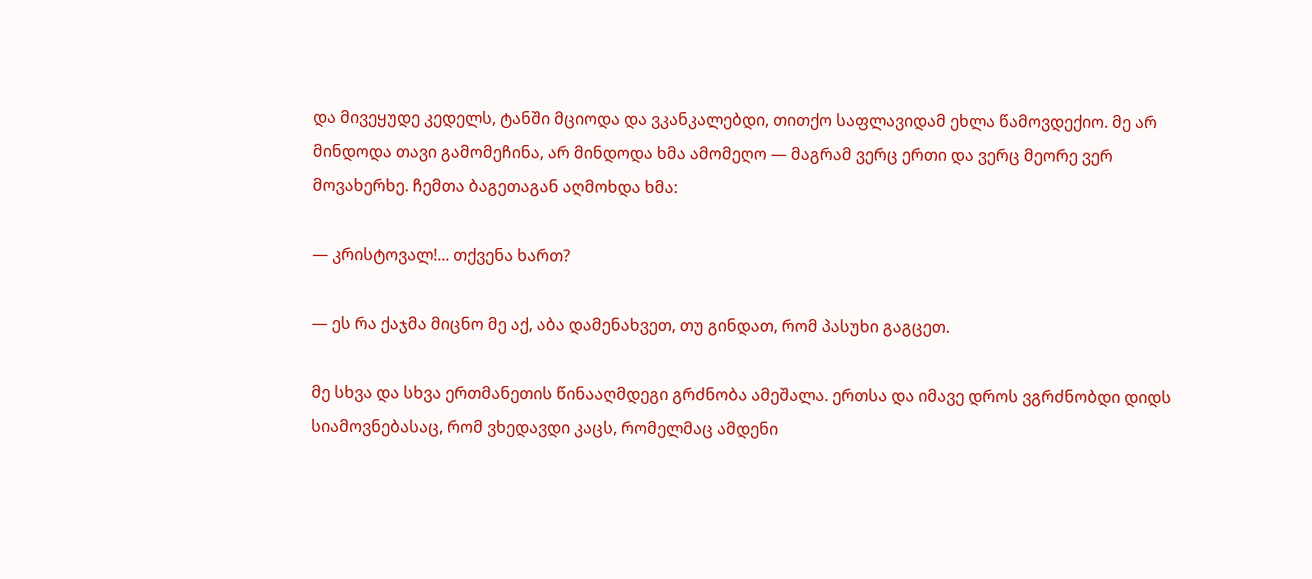და მივეყუდე კედელს, ტანში მციოდა და ვკანკალებდი, თითქო საფლავიდამ ეხლა წამოვდექიო. მე არ მინდოდა თავი გამომეჩინა, არ მინდოდა ხმა ამომეღო — მაგრამ ვერც ერთი და ვერც მეორე ვერ მოვახერხე. ჩემთა ბაგეთაგან აღმოხდა ხმა:

— კრისტოვალ!... თქვენა ხართ?

— ეს რა ქაჯმა მიცნო მე აქ, აბა დამენახვეთ, თუ გინდათ, რომ პასუხი გაგცეთ.

მე სხვა და სხვა ერთმანეთის წინააღმდეგი გრძნობა ამეშალა. ერთსა და იმავე დროს ვგრძნობდი დიდს სიამოვნებასაც, რომ ვხედავდი კაცს, რომელმაც ამდენი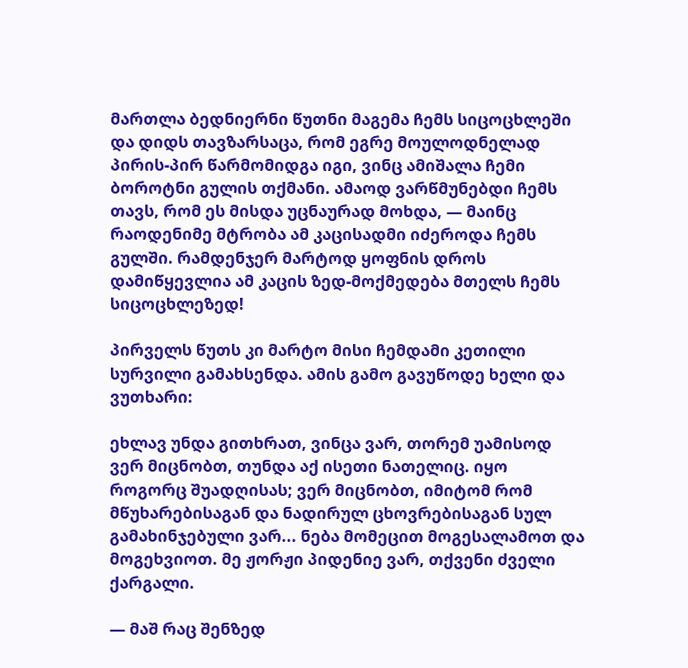მართლა ბედნიერნი წუთნი მაგემა ჩემს სიცოცხლეში და დიდს თავზარსაცა, რომ ეგრე მოულოდნელად პირის-პირ წარმომიდგა იგი, ვინც ამიშალა ჩემი ბოროტნი გულის თქმანი. ამაოდ ვარწმუნებდი ჩემს თავს, რომ ეს მისდა უცნაურად მოხდა, — მაინც რაოდენიმე მტრობა ამ კაცისადმი იძეროდა ჩემს გულში. რამდენჯერ მარტოდ ყოფნის დროს დამიწყევლია ამ კაცის ზედ-მოქმედება მთელს ჩემს სიცოცხლეზედ!

პირველს წუთს კი მარტო მისი ჩემდამი კეთილი სურვილი გამახსენდა. ამის გამო გავუწოდე ხელი და ვუთხარი:

ეხლავ უნდა გითხრათ, ვინცა ვარ, თორემ უამისოდ ვერ მიცნობთ, თუნდა აქ ისეთი ნათელიც. იყო როგორც შუადღისას; ვერ მიცნობთ, იმიტომ რომ მწუხარებისაგან და ნადირულ ცხოვრებისაგან სულ გამახინჯებული ვარ... ნება მომეცით მოგესალამოთ და მოგეხვიოთ. მე ჟორჟი პიდენიე ვარ, თქვენი ძველი ქარგალი.

— მაშ რაც შენზედ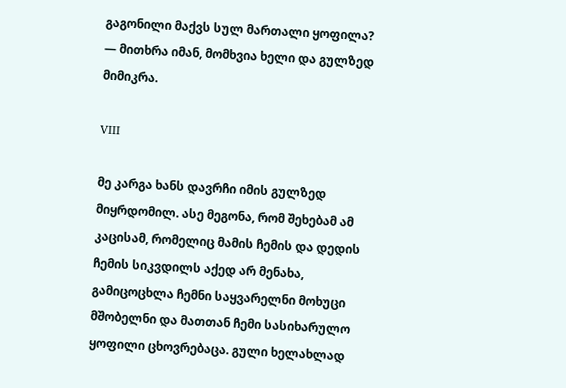გაგონილი მაქვს სულ მართალი ყოფილა? — მითხრა იმან, მომხვია ხელი და გულზედ მიმიკრა.

VIII

მე კარგა ხანს დავრჩი იმის გულზედ მიყრდომილ. ასე მეგონა, რომ შეხებამ ამ კაცისამ, რომელიც მამის ჩემის და დედის ჩემის სიკვდილს აქედ არ მენახა, გამიცოცხლა ჩემნი საყვარელნი მოხუცი მშობელნი და მათთან ჩემი სასიხარულო ყოფილი ცხოვრებაცა. გული ხელახლად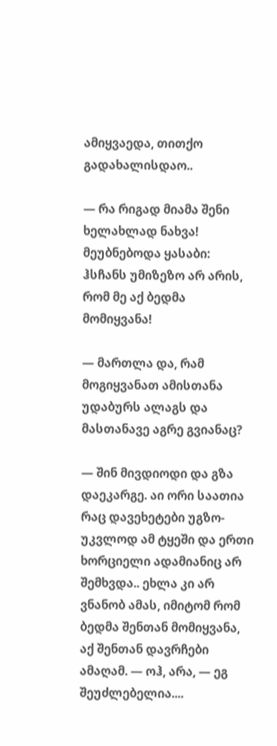ამიყვაედა, თითქო გადახალისდაო..

— რა რიგად მიამა შენი ხელახლად ნახვა! მეუბნებოდა ყასაბი: ჰსჩანს უმიზეზო არ არის, რომ მე აქ ბედმა მომიყვანა!

— მართლა და, რამ მოგიყვანათ ამისთანა უდაბურს ალაგს და მასთანავე აგრე გვიანაც?

— შინ მივდიოდი და გზა დაეკარგე. აი ორი საათია რაც დავეხეტები უგზო-უკვლოდ ამ ტყეში და ერთი ხორციელი ადამიანიც არ შემხვდა.. ეხლა კი არ ვნანობ ამას, იმიტომ რომ ბედმა შენთან მომიყვანა, აქ შენთან დავრჩები ამაღამ. — ოჰ, არა, — ეგ შეუძლებელია....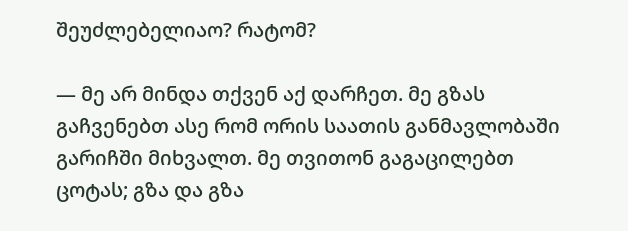შეუძლებელიაო? რატომ?

— მე არ მინდა თქვენ აქ დარჩეთ. მე გზას გაჩვენებთ ასე რომ ორის საათის განმავლობაში გარიჩში მიხვალთ. მე თვითონ გაგაცილებთ ცოტას; გზა და გზა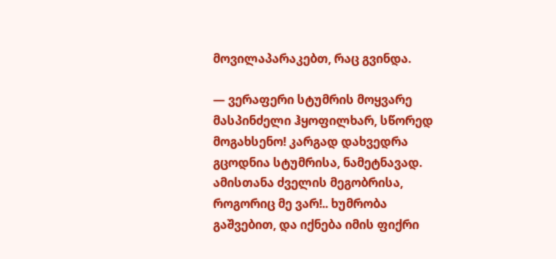მოვილაპარაკებთ, რაც გვინდა.

— ვერაფერი სტუმრის მოყვარე მასპინძელი ჰყოფილხარ, სწორედ მოგახსენო! კარგად დახვედრა გცოდნია სტუმრისა, ნამეტნავად. ამისთანა ძველის მეგობრისა, როგორიც მე ვარ!.. ხუმრობა გაშვებით, და იქნება იმის ფიქრი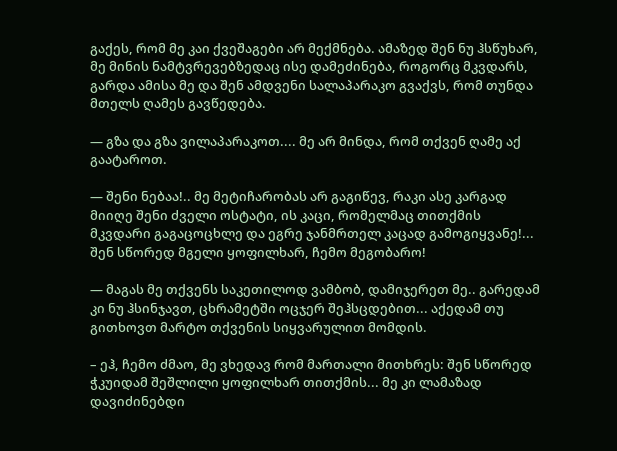გაქეს, რომ მე კაი ქვეშაგები არ მექმნება. ამაზედ შენ ნუ ჰსწუხარ, მე მინის ნამტვრევებზედაც ისე დამეძინება, როგორც მკვდარს, გარდა ამისა მე და შენ ამდვენი სალაპარაკო გვაქვს, რომ თუნდა მთელს ღამეს გავწედება.

— გზა და გზა ვილაპარაკოთ.... მე არ მინდა, რომ თქვენ ღამე აქ გაატაროთ.

— შენი ნებაა!.. მე მეტიჩარობას არ გაგიწევ, რაკი ასე კარგად მიიღე შენი ძველი ოსტატი, ის კაცი, რომელმაც თითქმის მკვდარი გაგაცოცხლე და ეგრე ჯანმრთელ კაცად გამოგიყვანე!... შენ სწორედ მგელი ყოფილხარ, ჩემო მეგობარო!

— მაგას მე თქვენს საკეთილოდ ვამბობ, დამიჯერეთ მე.. გარედამ კი ნუ ჰსინჯავთ, ცხრამეტში ოცჯერ შეჰსცდებით... აქედამ თუ გითხოვთ მარტო თქვენის სიყვარულით მომდის.

– ეჰ, ჩემო ძმაო, მე ვხედავ რომ მართალი მითხრეს: შენ სწორედ ჭკუიდამ შეშლილი ყოფილხარ თითქმის... მე კი ლამაზად დავიძინებდი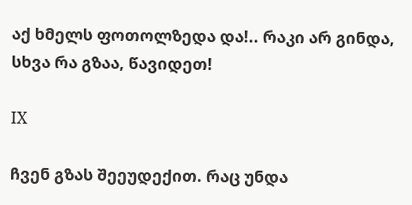აქ ხმელს ფოთოლზედა და!.. რაკი არ გინდა, სხვა რა გზაა, წავიდეთ!

IX

ჩვენ გზას შეეუდექით. რაც უნდა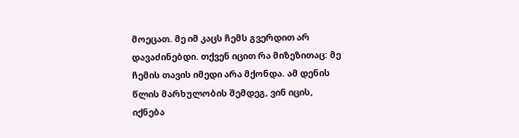მოეცათ. მე იმ კაცს ჩემს გვერდით არ დავაძინებდი. თქვენ იცით რა მიზეზითაც: მე ჩემის თავის იმედი არა მქონდა. ამ დენის წლის მარხულობის შემდეგ, ვინ იცის, იქნება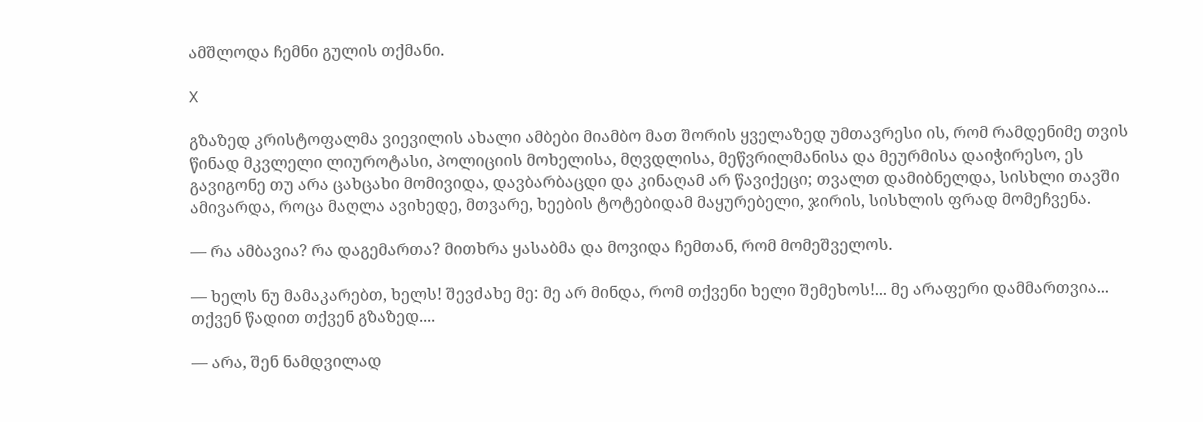ამშლოდა ჩემნი გულის თქმანი.

X

გზაზედ კრისტოფალმა ვიევილის ახალი ამბები მიამბო მათ შორის ყველაზედ უმთავრესი ის, რომ რამდენიმე თვის წინად მკვლელი ლიუროტასი, პოლიციის მოხელისა, მღვდლისა, მეწვრილმანისა და მეურმისა დაიჭირესო, ეს გავიგონე თუ არა ცახცახი მომივიდა, დავბარბაცდი და კინაღამ არ წავიქეცი; თვალთ დამიბნელდა, სისხლი თავში ამივარდა, როცა მაღლა ავიხედე, მთვარე, ხეების ტოტებიდამ მაყურებელი, ჯირის, სისხლის ფრად მომეჩვენა.

— რა ამბავია? რა დაგემართა? მითხრა ყასაბმა და მოვიდა ჩემთან, რომ მომეშველოს.

— ხელს ნუ მამაკარებთ, ხელს! შევძახე მე: მე არ მინდა, რომ თქვენი ხელი შემეხოს!... მე არაფერი დამმართვია... თქვენ წადით თქვენ გზაზედ....

— არა, შენ ნამდვილად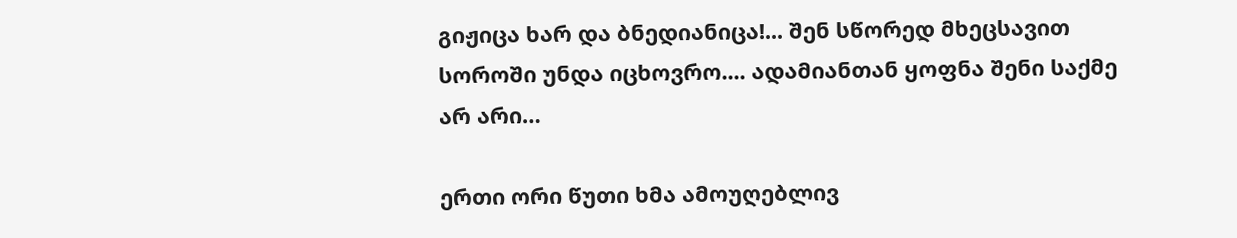გიჟიცა ხარ და ბნედიანიცა!... შენ სწორედ მხეცსავით სოროში უნდა იცხოვრო.... ადამიანთან ყოფნა შენი საქმე არ არი…

ერთი ორი წუთი ხმა ამოუღებლივ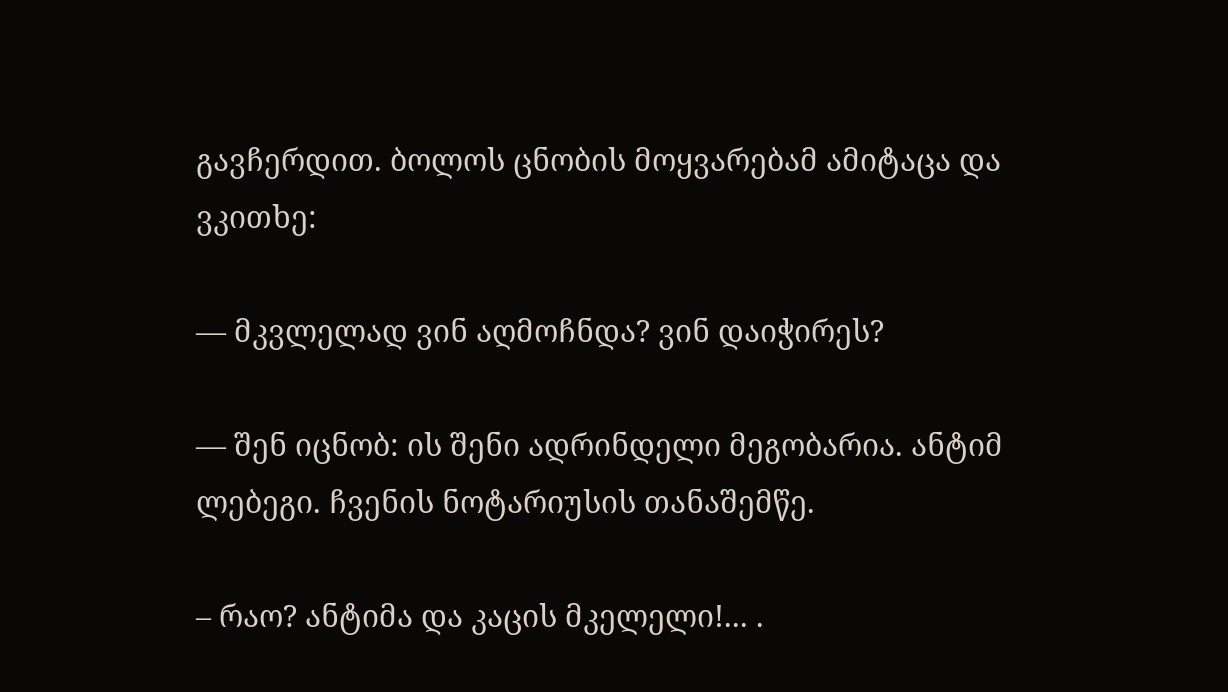გავჩერდით. ბოლოს ცნობის მოყვარებამ ამიტაცა და ვკითხე:

— მკვლელად ვინ აღმოჩნდა? ვინ დაიჭირეს?

— შენ იცნობ: ის შენი ადრინდელი მეგობარია. ანტიმ ლებეგი. ჩვენის ნოტარიუსის თანაშემწე.

– რაო? ანტიმა და კაცის მკელელი!... .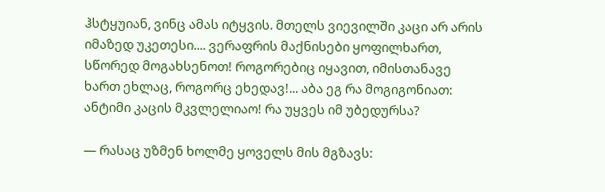ჰსტყუიან, ვინც ამას იტყვის. მთელს ვიევილში კაცი არ არის იმაზედ უკეთესი.... ვერაფრის მაქნისები ყოფილხართ, სწორედ მოგახსენოთ! როგორებიც იყავით, იმისთანავე ხართ ეხლაც, როგორც ეხედავ!... აბა ეგ რა მოგიგონიათ: ანტიმი კაცის მკვლელიაო! რა უყვეს იმ უბედურსა?

— რასაც უზმენ ხოლმე ყოველს მის მგზავს: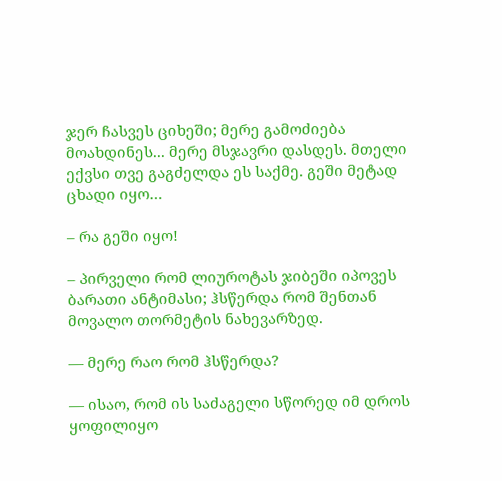ჯერ ჩასვეს ციხეში; მერე გამოძიება მოახდინეს... მერე მსჯავრი დასდეს. მთელი ექვსი თვე გაგძელდა ეს საქმე. გეში მეტად ცხადი იყო…

– რა გეში იყო!

– პირველი რომ ლიუროტას ჯიბეში იპოვეს ბარათი ანტიმასი; ჰსწერდა რომ შენთან მოვალო თორმეტის ნახევარზედ.

— მერე რაო რომ ჰსწერდა?

— ისაო, რომ ის საძაგელი სწორედ იმ დროს ყოფილიყო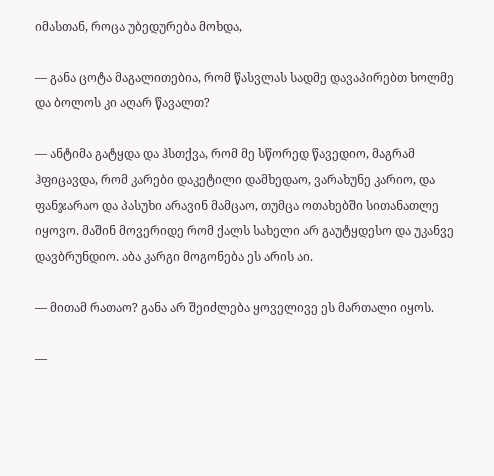იმასთან, როცა უბედურება მოხდა,

— განა ცოტა მაგალითებია, რომ წასვლას სადმე დავაპირებთ ხოლმე და ბოლოს კი აღარ წავალთ?

— ანტიმა გატყდა და ჰსთქვა, რომ მე სწორედ წავედიო, მაგრამ ჰფიცავდა, რომ კარები დაკეტილი დამხედაო, ვარახუნე კარიო, და ფანჯარაო და პასუხი არავინ მამცაო, თუმცა ოთახებში სითანათლე იყოვო. მაშინ მოვერიდე რომ ქალს სახელი არ გაუტყდესო და უკანვე დავბრუნდიო. აბა კარგი მოგონება ეს არის აი.

— მითამ რათაო? განა არ შეიძლება ყოველივე ეს მართალი იყოს.

—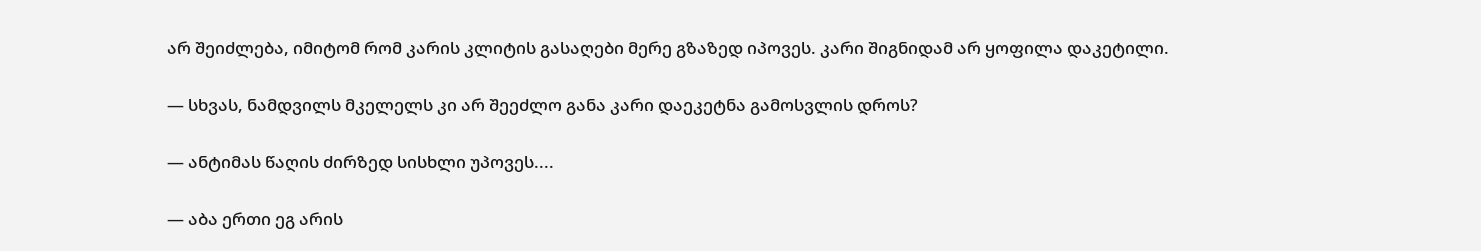არ შეიძლება, იმიტომ რომ კარის კლიტის გასაღები მერე გზაზედ იპოვეს. კარი შიგნიდამ არ ყოფილა დაკეტილი.

— სხვას, ნამდვილს მკელელს კი არ შეეძლო განა კარი დაეკეტნა გამოსვლის დროს?

— ანტიმას წაღის ძირზედ სისხლი უპოვეს....

— აბა ერთი ეგ არის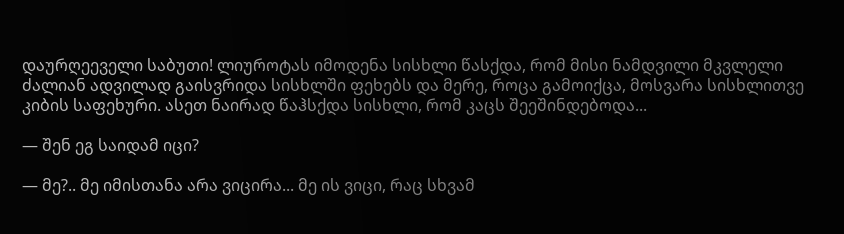დაურღეეველი საბუთი! ლიუროტას იმოდენა სისხლი წასქდა, რომ მისი ნამდვილი მკვლელი ძალიან ადვილად გაისვრიდა სისხლში ფეხებს და მერე, როცა გამოიქცა, მოსვარა სისხლითვე კიბის საფეხური. ასეთ ნაირად წაჰსქდა სისხლი, რომ კაცს შეეშინდებოდა...

— შენ ეგ საიდამ იცი?

— მე?.. მე იმისთანა არა ვიცირა... მე ის ვიცი, რაც სხვამ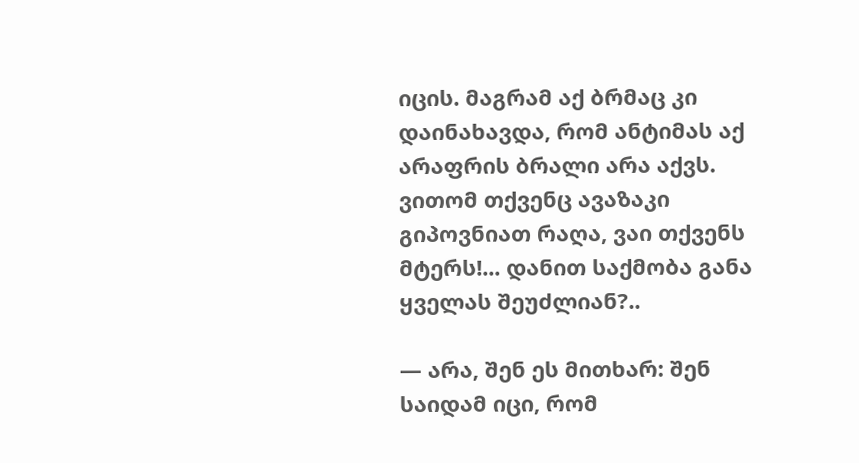იცის. მაგრამ აქ ბრმაც კი დაინახავდა, რომ ანტიმას აქ არაფრის ბრალი არა აქვს. ვითომ თქვენც ავაზაკი გიპოვნიათ რაღა, ვაი თქვენს მტერს!... დანით საქმობა განა ყველას შეუძლიან?..

— არა, შენ ეს მითხარ: შენ საიდამ იცი, რომ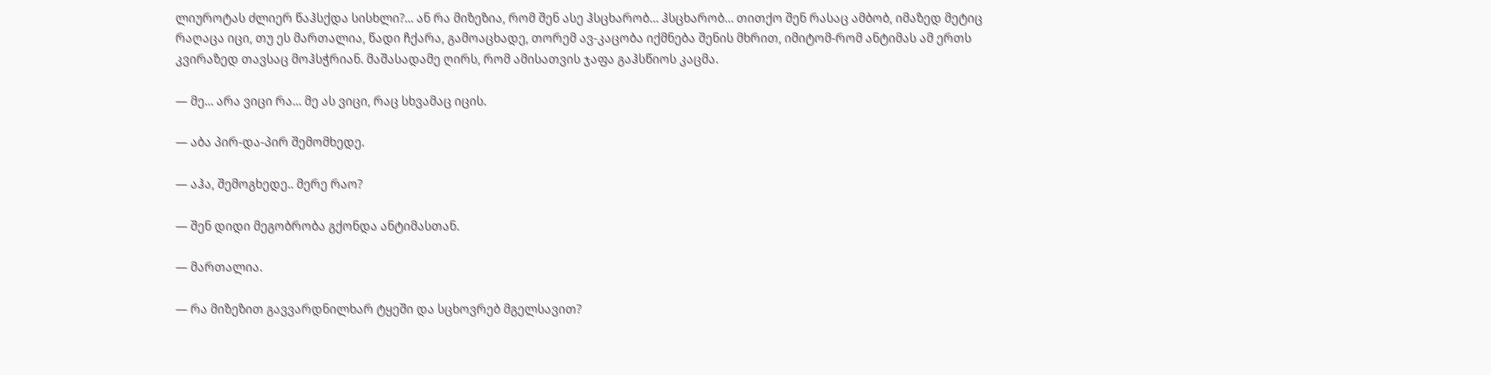ლიუროტას ძლიერ წაჰსქდა სისხლი?... ან რა მიზეზია, რომ შენ ასე ჰსცხარობ… ჰსცხარობ… თითქო შენ რასაც ამბობ, იმაზედ მეტიც რაღაცა იცი, თუ ეს მართალია, წადი ჩქარა, გამოაცხადე, თორემ ავ-კაცობა იქმნება შენის მხრით, იმიტომ-რომ ანტიმას ამ ერთს კვირაზედ თავსაც მოჰსჭრიან. მაშასადამე ღირს, რომ ამისათვის ჯაფა გაჰსწიოს კაცმა.

— მე... არა ვიცი რა... მე ას ვიცი, რაც სხვამაც იცის.

— აბა პირ-და-პირ შემომხედე.

— აჰა, შემოგხედე.. მერე რაო?

— შენ დიდი მეგობრობა გქონდა ანტიმასთან.

— მართალია.

— რა მიზეზით გავვარდნილხარ ტყეში და სცხოვრებ მგელსავით?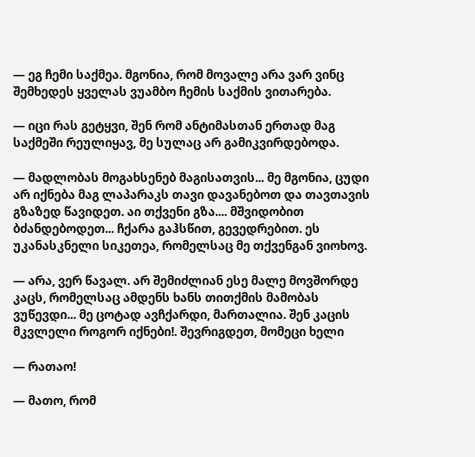— ეგ ჩემი საქმეა. მგონია, რომ მოვალე არა ვარ ვინც შემხედეს ყველას ვუამბო ჩემის საქმის ვითარება.

— იცი რას გეტყვი, შენ რომ ანტიმასთან ერთად მაგ საქმეში რეულიყავ, მე სულაც არ გამიკვირდებოდა.

— მადლობას მოგახსენებ მაგისათვის... მე მგონია, ცუდი არ იქნება მაგ ლაპარაკს თავი დავანებოთ და თავთავის გზაზედ წავიდეთ. აი თქვენი გზა.... მშვიდობით ბძანდებოდეთ... ჩქარა გაჰსწით, გევედრებით. ეს უკანასკნელი სიკეთეა, რომელსაც მე თქვენგან ვიოხოვ.

— არა, ვერ წავალ. არ შემიძლიან ესე მალე მოვშორდე კაცს, რომელსაც ამდენს ხანს თითქმის მამობას ვუწევდი... მე ცოტად ავჩქარდი, მართალია. შენ კაცის მკვლელი როგორ იქნები!. შევრიგდეთ, მომეცი ხელი

— რათაო!

— მათო, რომ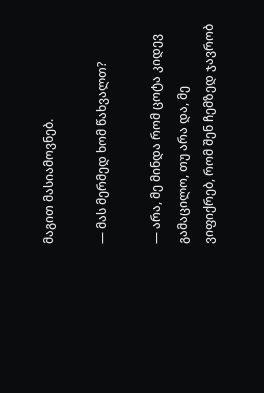მაგით მასიამოვნებ.

— მას მერმედ ხომ წახვალთ?

— არა, მე მინდა რომ ცოტა კიდევ გამაცილო, თუ არა და, მე ვიფიქრებ, რომ შენ ჩემზედ ჯავრობ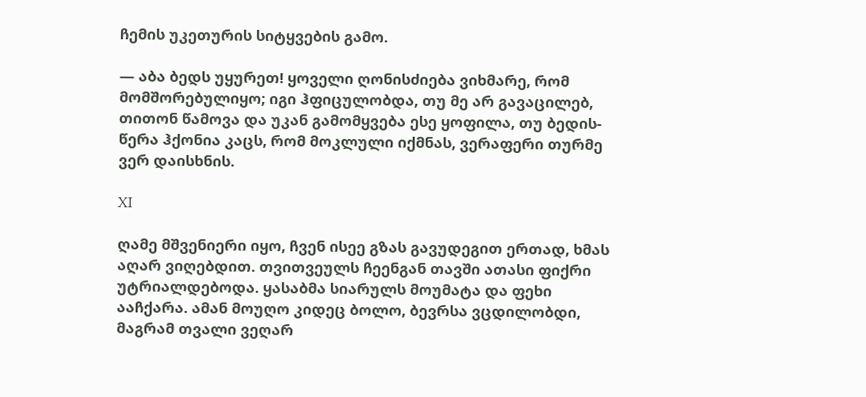ჩემის უკეთურის სიტყვების გამო.

— აბა ბედს უყურეთ! ყოველი ღონისძიება ვიხმარე, რომ მომშორებულიყო; იგი ჰფიცულობდა, თუ მე არ გავაცილებ, თითონ წამოვა და უკან გამომყვება ესე ყოფილა, თუ ბედის-წერა ჰქონია კაცს, რომ მოკლული იქმნას, ვერაფერი თურმე ვერ დაისხნის.

XI

ღამე მშვენიერი იყო, ჩვენ ისეე გზას გავუდეგით ერთად, ხმას აღარ ვიღებდით. თვითვეულს ჩეენგან თავში ათასი ფიქრი უტრიალდებოდა. ყასაბმა სიარულს მოუმატა და ფეხი ააჩქარა. ამან მოუღო კიდეც ბოლო, ბევრსა ვცდილობდი, მაგრამ თვალი ვეღარ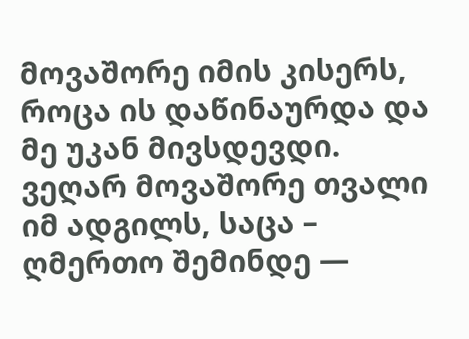მოვაშორე იმის კისერს, როცა ის დაწინაურდა და მე უკან მივსდევდი. ვეღარ მოვაშორე თვალი იმ ადგილს, საცა – ღმერთო შემინდე —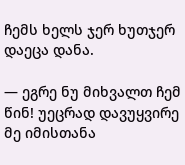ჩემს ხელს ჯერ ხუთჯერ დაეცა დანა.

— ეგრე ნუ მიხვალთ ჩემ წინ! უეცრად დავუყვირე მე იმისთანა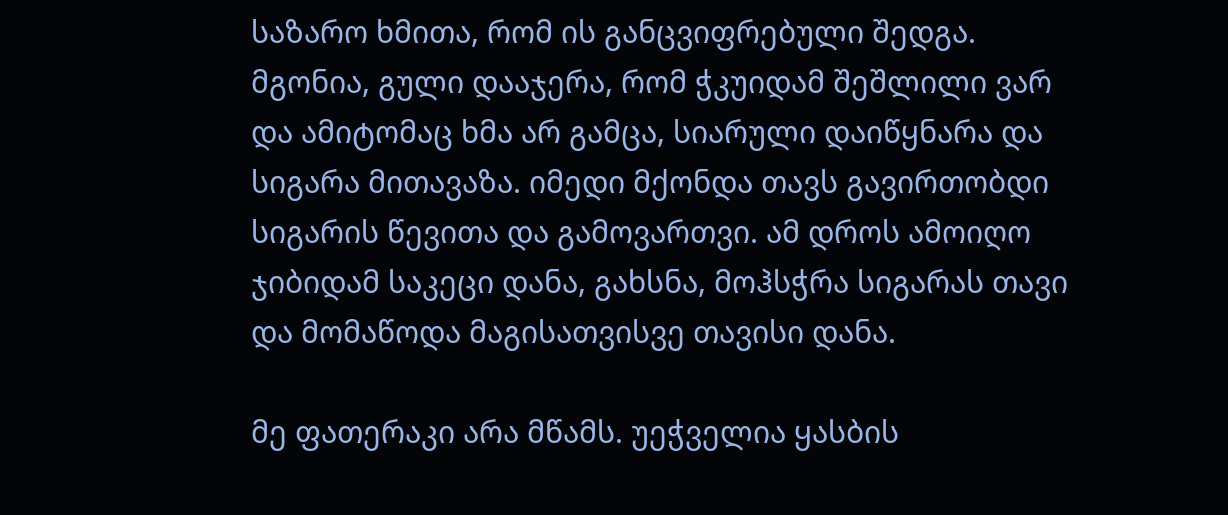საზარო ხმითა, რომ ის განცვიფრებული შედგა. მგონია, გული დააჯერა, რომ ჭკუიდამ შეშლილი ვარ და ამიტომაც ხმა არ გამცა, სიარული დაიწყნარა და სიგარა მითავაზა. იმედი მქონდა თავს გავირთობდი სიგარის წევითა და გამოვართვი. ამ დროს ამოიღო ჯიბიდამ საკეცი დანა, გახსნა, მოჰსჭრა სიგარას თავი და მომაწოდა მაგისათვისვე თავისი დანა.

მე ფათერაკი არა მწამს. უეჭველია ყასბის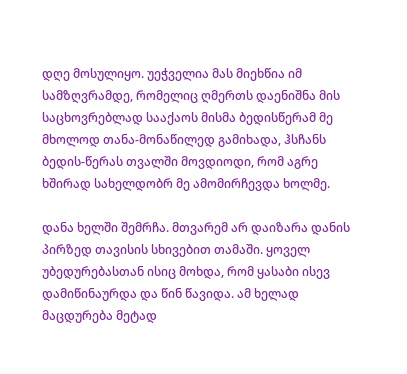დღე მოსულიყო. უეჭველია მას მიეხწია იმ სამზღვრამდე, რომელიც ღმერთს დაენიშნა მის საცხოვრებლად სააქაოს მისმა ბედისწერამ მე მხოლოდ თანა-მონაწილედ გამიხადა, ჰსჩანს ბედის-წერას თვალში მოვდიოდი, რომ აგრე ხშირად სახელდობრ მე ამომირჩევდა ხოლმე.

დანა ხელში შემრჩა. მთვარემ არ დაიზარა დანის პირზედ თავისის სხივებით თამაში. ყოველ უბედურებასთან ისიც მოხდა, რომ ყასაბი ისევ დამიწინაურდა და წინ წავიდა. ამ ხელად მაცდურება მეტად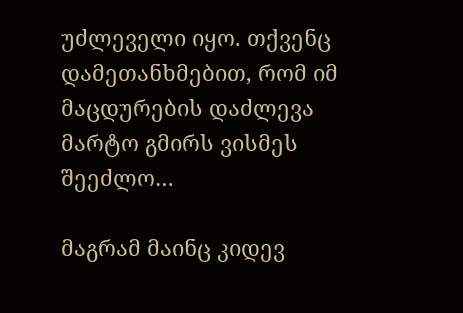უძლეველი იყო. თქვენც დამეთანხმებით, რომ იმ მაცდურების დაძლევა მარტო გმირს ვისმეს შეეძლო…

მაგრამ მაინც კიდევ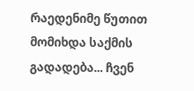რაედენიმე წუთით მომიხდა საქმის გადადება... ჩვენ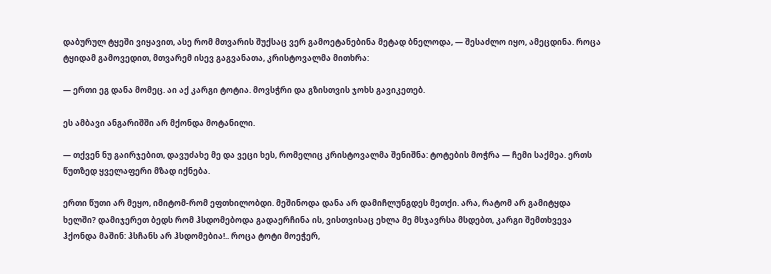დაბურულ ტყეში ვიყავით, ასე რომ მთვარის შუქსაც ვერ გამოეტანებინა მეტად ბნელოდა, — შესაძლო იყო, ამეცდინა. როცა ტყიდამ გამოვედით, მთვარემ ისევ გაგვანათა, კრისტოვალმა მითხრა:

— ერთი ეგ დანა მომეც. აი აქ კარგი ტოტია. მოვსჭრი და გზისთვის ჯოხს გავიკეთებ.

ეს ამბავი ანგარიშში არ მქონდა მოტანილი.

— თქვენ ნუ გაირჯებით, დავუძახე მე და ვეცი ხეს, რომელიც კრისტოვალმა შენიშნა: ტოტების მოჭრა — ჩემი საქმეა. ერთს წუთზედ ყველაფერი მზად იქნება.

ერთი წუთი არ მეყო, იმიტომ-რომ ეფთხილობდი. მეშინოდა დანა არ დამიჩლუნგდეს მეთქი. არა, რატომ არ გამიტყდა ხელში? დამიჯერეთ ბედს რომ ჰსდომებოდა გადაერჩინა ის, ვისთვისაც ეხლა მე მსჯავრსა მსდებთ, კარგი შემთხვევა ჰქონდა მაშინ: ჰსჩანს არ ჰსდომებია!.. როცა ტოტი მოეჭერ,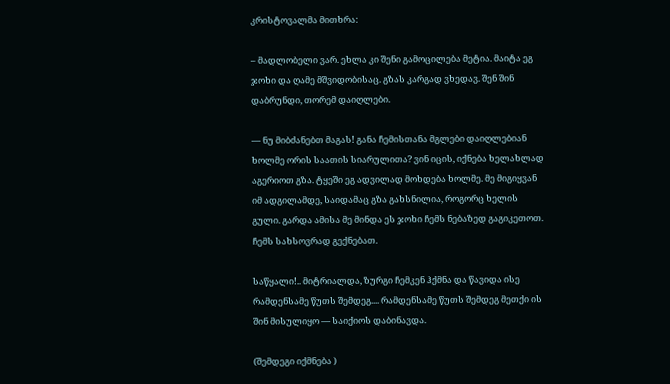კრისტოვალმა მითხრა:

– მადლობელი ვარ. ეხლა კი შენი გამოცილება მეტია. მაიტა ეგ ჯოხი და ღამე მშვიდობისაც. გზას კარგად ვხედავ. შენ შინ დაბრუნდი, თორემ დაიღლები.

— ნუ მიბძანებთ მაგას! განა ჩემისთანა მგლები დაიღლებიან ხოლმე ორის საათის სიარულითა? ვინ იცის, იქნება ხელახლად აგერიოთ გზა. ტყეში ეგ ადვილად მოხდება ხოლმე. მე მიგიყვან იმ ადგილამდე, საიდამაც გზა გახსნილია, როგორც ხელის გული. გარდა ამისა მე მინდა ეს ჯოხი ჩემს ნებაზედ გაგიკეთოთ. ჩემს სახსოვრად გექნებათ.

საწყალი!.. მიტრიალდა, ზურგი ჩემკენ ჰქმნა და წავიდა ისე რამდენსამე წუთს შემდეგ.... რამდენსამე წუთს შემდეგ მეთქი ის შინ მისულიყო — საიქიოს დაბინავდა.

(შემდეგი იქმნება )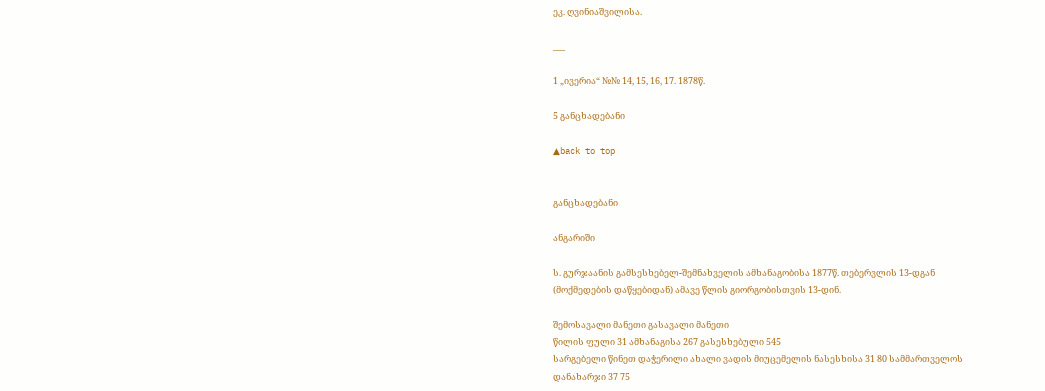ეკ. ღვინიაშვილისა.

___

1 „ივერია“ №№ 14, 15, 16, 17. 1878წ.

5 განცხადებანი

▲back to top


განცხადებანი

ანგარიში

ს. გურჯაანის გამსესხებელ-შემნახველის ამხანაგობისა 1877წ. თებერვლის 13-დგან (მოქმედების დაწყებიდან) ამავე წლის გიორგობისთვის 13-დინ.

შემოსავალი მანეთი გასავალი მანეთი
წილის ფული 31 ამხანაგისა 267 გასესხებული 545
სარგებელი წინეთ დაჭერილი ახალი ვადის მიუცემელის ნასესხისა 31 80 სამმართველოს დანახარჯი 37 75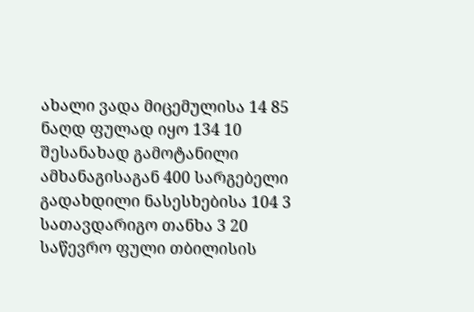ახალი ვადა მიცემულისა 14 85 ნაღდ ფულად იყო 134 10
შესანახად გამოტანილი ამხანაგისაგან 400 სარგებელი გადახდილი ნასესხებისა 104 3
სათავდარიგო თანხა 3 20 საწევრო ფული თბილისის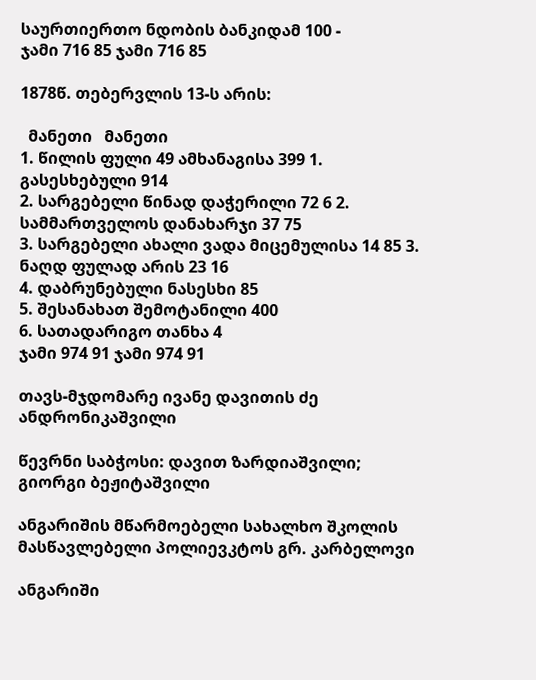საურთიერთო ნდობის ბანკიდამ 100 -
ჯამი 716 85 ჯამი 716 85

1878წ. თებერვლის 13-ს არის:

  მანეთი   მანეთი
1. წილის ფული 49 ამხანაგისა 399 1. გასესხებული 914
2. სარგებელი წინად დაჭერილი 72 6 2. სამმართველოს დანახარჯი 37 75
3. სარგებელი ახალი ვადა მიცემულისა 14 85 3. ნაღდ ფულად არის 23 16
4. დაბრუნებული ნასესხი 85
5. შესანახათ შემოტანილი 400
6. სათადარიგო თანხა 4
ჯამი 974 91 ჯამი 974 91

თავს-მჯდომარე ივანე დავითის ძე ანდრონიკაშვილი

წევრნი საბჭოსი: დავით ზარდიაშვილი; გიორგი ბეჟიტაშვილი

ანგარიშის მწარმოებელი სახალხო შკოლის მასწავლებელი პოლიევკტოს გრ. კარბელოვი

ანგარიში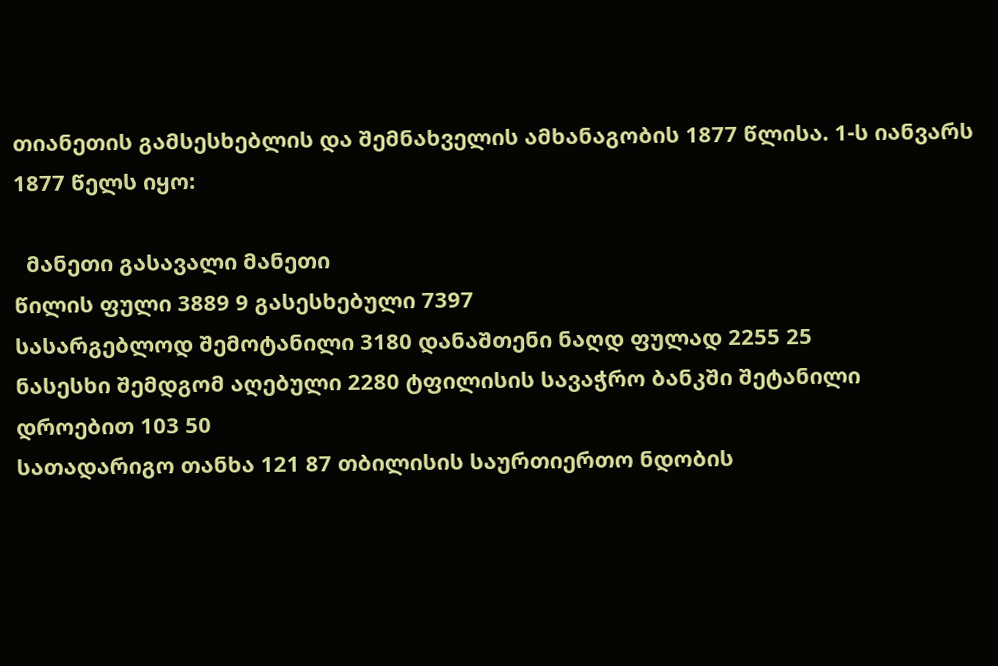თიანეთის გამსესხებლის და შემნახველის ამხანაგობის 1877 წლისა. 1-ს იანვარს 1877 წელს იყო:

  მანეთი გასავალი მანეთი
წილის ფული 3889 9 გასესხებული 7397
სასარგებლოდ შემოტანილი 3180 დანაშთენი ნაღდ ფულად 2255 25
ნასესხი შემდგომ აღებული 2280 ტფილისის სავაჭრო ბანკში შეტანილი დროებით 103 50
სათადარიგო თანხა 121 87 თბილისის საურთიერთო ნდობის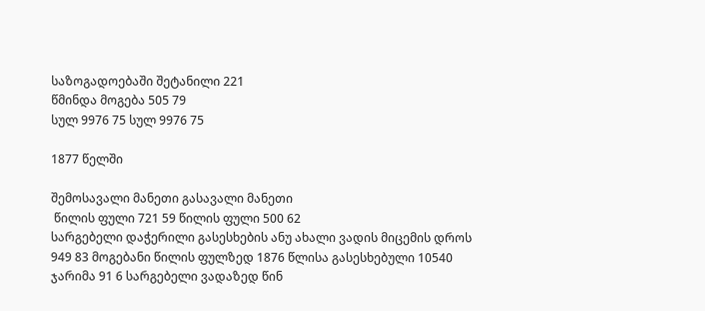საზოგადოებაში შეტანილი 221
წმინდა მოგება 505 79
სულ 9976 75 სულ 9976 75

1877 წელში

შემოსავალი მანეთი გასავალი მანეთი
 წილის ფული 721 59 წილის ფული 500 62
სარგებელი დაჭერილი გასესხების ანუ ახალი ვადის მიცემის დროს 949 83 მოგებანი წილის ფულზედ 1876 წლისა გასესხებული 10540
ჯარიმა 91 6 სარგებელი ვადაზედ წინ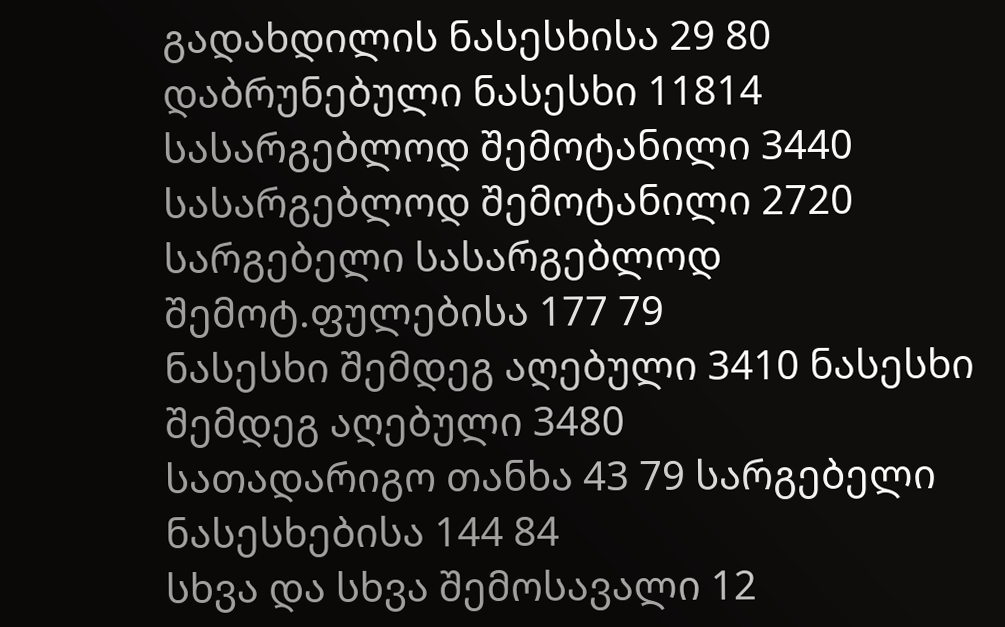გადახდილის ნასესხისა 29 80
დაბრუნებული ნასესხი 11814 სასარგებლოდ შემოტანილი 3440
სასარგებლოდ შემოტანილი 2720 სარგებელი სასარგებლოდ შემოტ.ფულებისა 177 79
ნასესხი შემდეგ აღებული 3410 ნასესხი შემდეგ აღებული 3480
სათადარიგო თანხა 43 79 სარგებელი ნასესხებისა 144 84
სხვა და სხვა შემოსავალი 12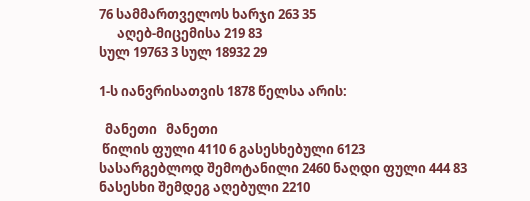76 სამმართველოს ხარჯი 263 35
      აღებ-მიცემისა 219 83
სულ 19763 3 სულ 18932 29

1-ს იანვრისათვის 1878 წელსა არის:

  მანეთი   მანეთი
 წილის ფული 4110 6 გასესხებული 6123
სასარგებლოდ შემოტანილი 2460 ნაღდი ფული 444 83
ნასესხი შემდეგ აღებული 2210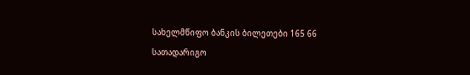სახელმწიფო ბანკის ბილეთები 165 66
სათადარიგო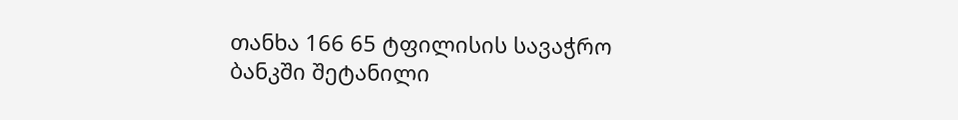თანხა 166 65 ტფილისის სავაჭრო ბანკში შეტანილი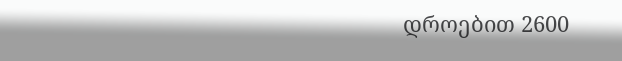დროებით 2600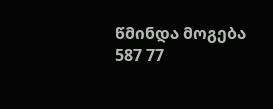წმინდა მოგება 587 77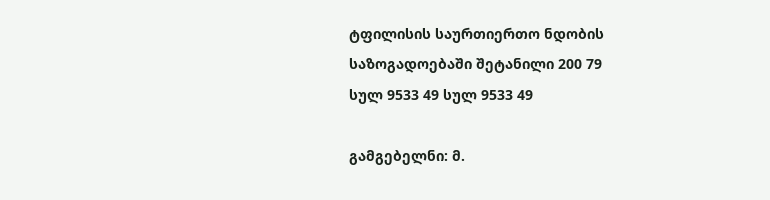ტფილისის საურთიერთო ნდობის საზოგადოებაში შეტანილი 200 79
სულ 9533 49 სულ 9533 49

გამგებელნი: მ.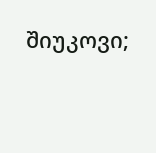შიუკოვი;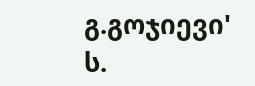გ.გოჯიევი' ს.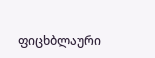ფიცხბლაური